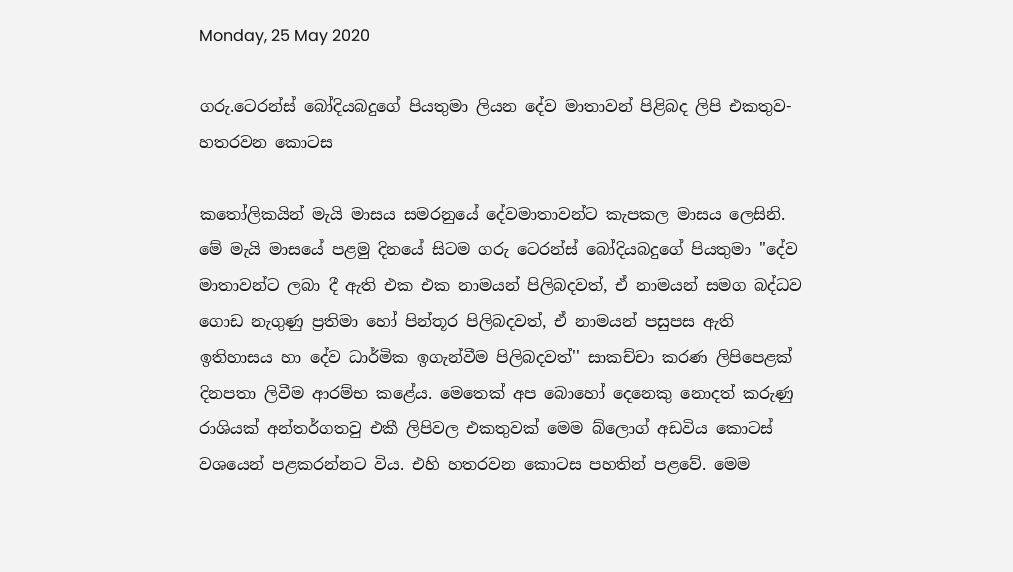Monday, 25 May 2020

ගරු.ටෙරන්ස් බෝදියබදුගේ පියතුමා ලියන දේව මාතාවන් පිළිබද ලිපි එකතුව- හතරවන කොටස

කතෝලිකයින් මැයි මාසය සමරනුයේ දේවමාතාවන්ට කැපකල මාසය ලෙසිනි. මේ මැයි මාසයේ පළමු දිනයේ සිටම ගරු ටෙරන්ස් බෝදියබදුගේ පියතුමා ''දේව මාතාවන්ට ලබා දී ඇති එක එක නාමයන් පිලිබදවත්, ඒ නාමයන් සමග බද්ධව ගොඩ නැගුණු ප්‍රතිමා හෝ පින්තූර පිලිබදවත්, ඒ නාමයන් පසුපස ඇති ඉතිහාසය හා දේව ධාර්මික ඉගැන්වීම පිලිබදවත්'' සාකච්චා කරණ ලිපිපෙළක් දිනපතා ලිවීම ආරම්භ කළේය. මෙතෙක් අප බොහෝ දෙනෙකු නොදත් කරුණු රාශියක් අන්තර්ගතවු එකී ලිපිවල එකතුවක් මෙම බ්ලොග් අඩවිය කොටස් වශයෙන් පළකරන්නට විය. එහි හතරවන කොටස පහතින් පළවේ. මෙම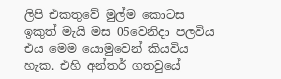ලිපි එකතුවේ මුල්ම කොටස ඉකුත් මැයි මස 05වෙනිදා පලවිය එය මෙම යොමුවෙන් කියවිය හැක. එහි අන්තර් ගතවුයේ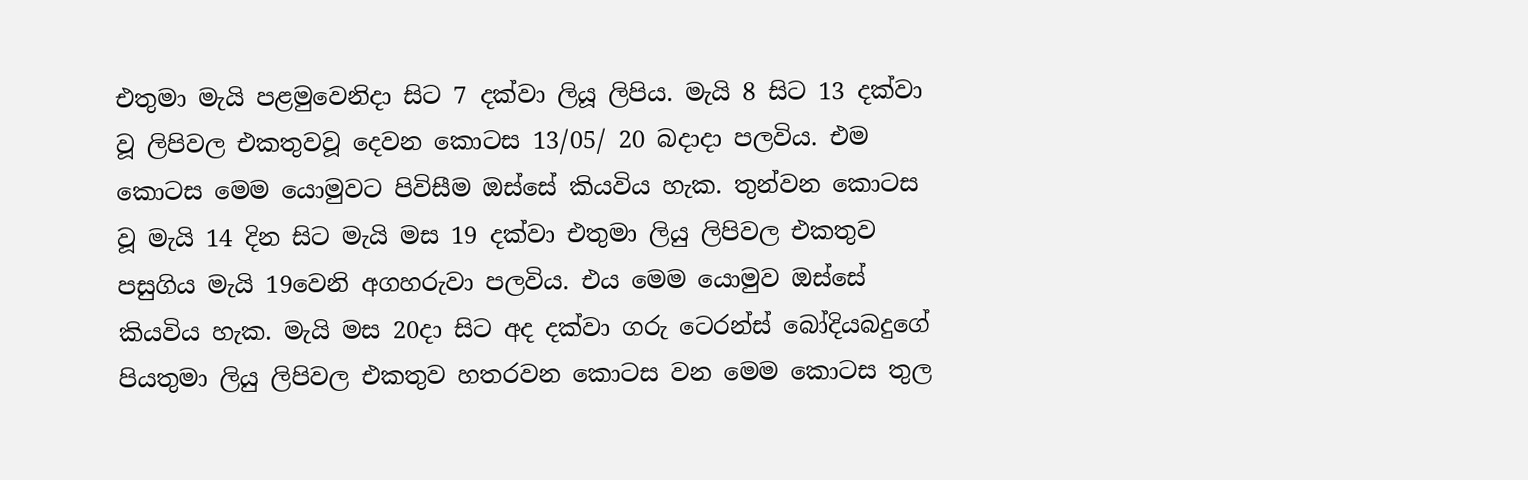එතුමා මැයි පළමුවෙනිදා සිට 7 දක්වා ලියූ ලිපිය. මැයි 8 සිට 13 දක්වා වූ ලිපිවල එකතුවවූ දෙවන කොටස 13/05/ 20 බදාදා පලවිය. එම කොටස මෙම යොමුවට පිවිසීම ඔස්සේ කියවිය හැක. තුන්වන කොටස වූ මැයි 14 දින සිට මැයි මස 19 දක්වා එතුමා ලියු ලිපිවල එකතුව පසුගිය මැයි 19වෙනි අගහරුවා පලවිය. එය මෙම යොමුව ඔස්සේ කියවිය හැක. මැයි මස 20දා සිට අද දක්වා ගරු ටෙරන්ස් බෝදියබදුගේ පියතුමා ලියු ලිපිවල එකතුව හතරවන කොටස වන මෙම කොටස තුල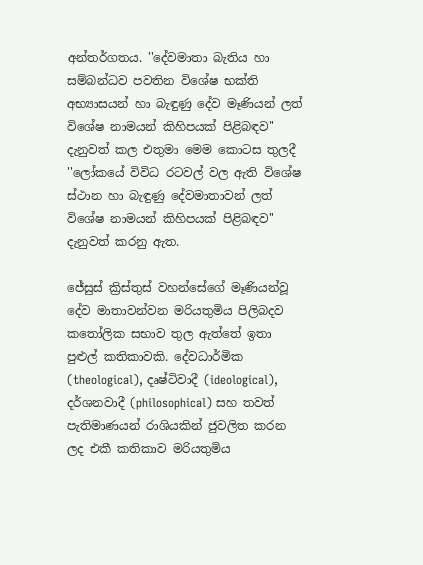අන්තර්ගතය. ''දේවමාතා බැතිය හා සම්බන්ධව පවතින විශේෂ භක්ති අභ්‍යාසයන් හා බැඳුණු දේව මෑණියන් ලත් විශේෂ නාමයන් කිහිපයක් පිළිබඳව'' දැනුවත් කල එතුමා මෙම කොටස තුලදී ''ලෝකයේ විවිධ රටවල් වල ඇති විශේෂ ස්ථාන හා බැඳුණු දේවමාතාවන් ලත් විශේෂ නාමයන් කිහිපයක් පිළිබඳව'' දැනුවත් කරනු ඇත.

ජේසුස් ක්‍රිස්තුස් වහන්සේගේ මෑණියන්වූ දේව මාතාවන්වන මරියතුමිය පිලිබදව කතෝලික සභාව තුල ඇත්තේ ඉතා පුළුල් කතිකාවකි. දේවධාර්මික (theological), දෘෂ්ටිවාදී (ideological), දර්ශනවාදී (philosophical) සහ තවත් පැතිමාණයන් රාශියකින් ජුවලිත කරන ලද එකී කතිකාව මරියතුමිය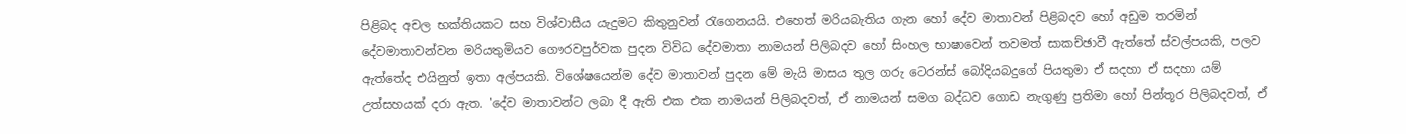පිළිබද අචල භක්තියකට සහ විශ්වාසීය යැදුමට කිතුනුවන් රැගෙනයයි. එහෙත් මරියබැතිය ගැන හෝ දේව මාතාවන් පිළිබදව හෝ අඩුම තරමින් දේවමාතාවන්වන මරියතුමියව ගෞරවපුර්වක පුදන විවිධ දේවමාතා නාමයන් පිලිබදව හෝ සිංහල භාෂාවෙන් තවමත් සාකච්ඡාවී ඇත්තේ ස්වල්පයකි, පලව ඇත්තේද එයිනුත් ඉතා අල්පයකි. විශේෂයෙන්ම දේව මාතාවන් පුදන මේ මැයි මාසය තුල ගරු ටෙරන්ස් බෝදියබදුගේ පියතුමා ඒ සදහා ඒ සදහා යම් උත්සහයක් දරා ඇත. 'දේව මාතාවන්ට ලබා දී ඇති එක එක නාමයන් පිලිබදවත්, ඒ නාමයන් සමග බද්ධව ගොඩ නැගුණු ප්‍රතිමා හෝ පින්තූර පිලිබදවත්, ඒ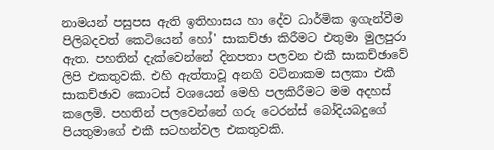නාමයන් පසුපස ඇති ඉතිහාසය හා දේව ධාර්මික ඉගැන්වීම පිලිබදවත් කෙටියෙන් හෝ' සාකච්ඡා කිරීමට එතුමා මුලපුරා ඇත. පහතින් දැක්වෙන්නේ දිනපතා පලවන එකී සාකච්ඡාවේ ලිපි එකතුවකි. එහි ඇත්තාවූ අනගි වටිනාකම සලකා එකී සාකච්ඡාව කොටස් වශයෙන් මෙහි පලකිරීමට මම අදහස් කලෙමි. පහතින් පලවෙන්නේ ගරු ටෙරන්ස් බෝදියබදුගේ පියතුමාගේ එකී සටහන්වල එකතුවකි.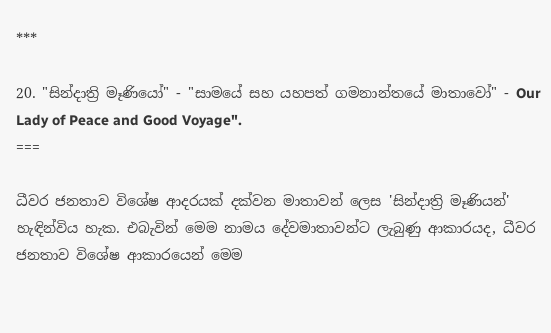***

20. "සින්දාත්‍රි මෑණියෝ" - "සාමයේ සහ යහපත් ගමනාන්තයේ මාතාවෝ" - Our Lady of Peace and Good Voyage".
===

ධීවර ජනතාව විශේෂ ආදරයක් දක්වන මාතාවන් ලෙස 'සින්දාත්‍රි මෑණියන්' හැඳින්විය හැක. එබැවින් මෙම නාමය දේවමාතාවන්ට ලැබුණු ආකාරයද, ධීවර ජනතාව විශේෂ ආකාරයෙන් මෙම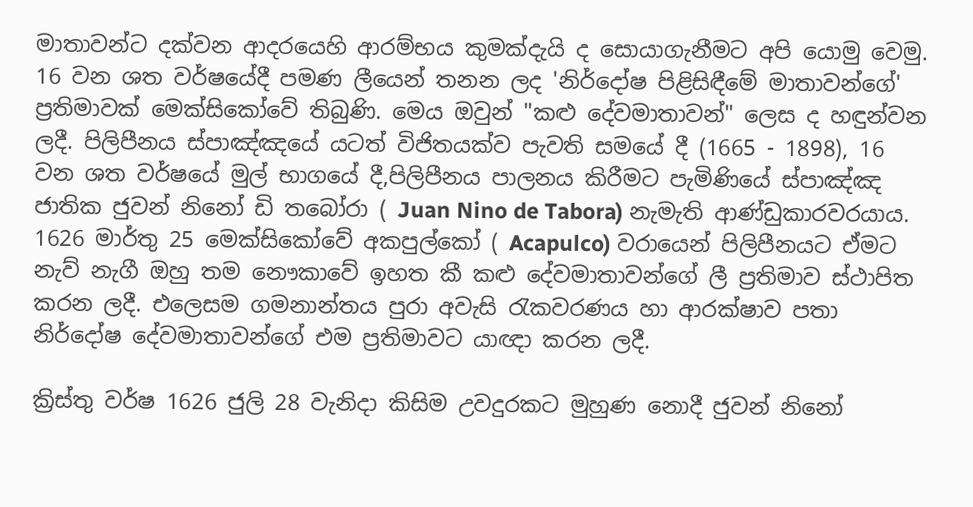මාතාවන්ට දක්වන ආදරයෙහි ආරම්භය කුමක්දැයි ද සොයාගැනීමට අපි යොමු වෙමු. 16 වන ශත වර්ෂයේදී පමණ ලීයෙන් තනන ලද 'නිර්දෝෂ පිළිසිඳීමේ මාතාවන්ගේ' ප්‍රතිමාවක් මෙක්සිකෝවේ තිබුණි. මෙය ඔවුන් "කළු දේවමාතාවන්" ලෙස ද හඳුන්වන ලදී. පිලිපීනය ස්පාඤ්ඤයේ යටත් විජිතයක්ව පැවති සමයේ දී (1665 - 1898), 16 වන ශත වර්ෂයේ මුල් භාගයේ දී,පිලිපීනය පාලනය කිරීමට පැමිණියේ ස්පාඤ්ඤ ජාතික ජුවන් නිනෝ ඩි තබෝරා ( Juan Nino de Tabora) නැමැති ආණ්ඩුකාරවරයාය. 1626 මාර්තු 25 මෙක්සිකෝවේ අකපුල්කෝ ( Acapulco) වරායෙන් පිලිපීනයට ඒමට නැව් නැගී ඔහු තම නෞකාවේ ඉහත කී කළු දේවමාතාවන්ගේ ලී ප්‍රතිමාව ස්ථාපිත කරන ලදී. එලෙසම ගමනාන්තය පුරා අවැසි රැකවරණය හා ආරක්ෂාව පතා නිර්දෝෂ දේවමාතාවන්ගේ එම ප්‍රතිමාවට යාඥා කරන ලදී.

ක්‍රිස්තු වර්ෂ 1626 ජුලි 28 වැනිදා කිසිම උවදුරකට මුහුණ නොදී ජුවන් නිනෝ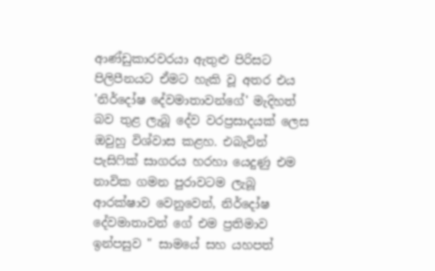ආණ්ඩුකාරවරයා ඇතුළු පිරිසට පිලිපීනයට ඒමට හැකි වූ අතර එය 'නිර්දෝෂ දේවමාතාවන්ගේ' මැදිහත් බව තුළ ලැබූ දේව වරප්‍රසාදයක් ලෙස ඔවුහු විශ්වාස කළහ. එබැවින් පැසිෆික් සාගරය හරහා යෙදුණු එම නාවික ගමන පුරාවටම ලැබූ ආරක්ෂාව වෙනුවෙන්, නිර්දෝෂ දේවමාතාවන් ගේ එම ප්‍රතිමාව ඉන්පසුව " සාමයේ සහ යහපත්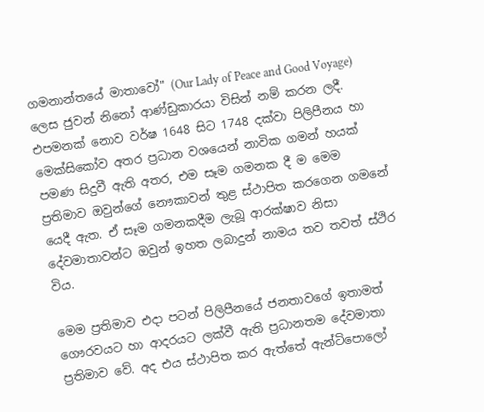ගමනාන්තයේ මාතාවෝ" (Our Lady of Peace and Good Voyage) ලෙස ජුවන් නිනෝ ආණ්ඩුකාරයා විසින් නම් කරන ලදී. එපමනක් නොව වර්ෂ 1648 සිට 1748 දක්වා පිලිපීනය හා මෙක්සිකෝව අතර ප්‍රධාන වශයෙන් නාවික ගමන් හයක් පමණ සිදුවී ඇති අතර, එම සෑම ගමනක දී ම මෙම ප්‍රතිමාව ඔවුන්ගේ නෞකාවන් තුළ ස්ථාපිත කරගෙන ගමනේ යෙදී ඇත. ඒ සෑම ගමනකදීම ලැබූ ආරක්ෂාව නිසා දේවමාතාවන්ට ඔවුන් ඉහත ලබාදුන් නාමය තව තවත් ස්ථිර විය.

මෙම ප්‍රතිමාව එදා පටන් පිලිපීනයේ ජනතාවගේ ඉතාමත් ගෞරවයට හා ආදරයට ලක්වී ඇති ප්‍රධානතම දේවමාතා ප්‍රතිමාව වේ. අද එය ස්ථාපිත කර ඇත්තේ ඇන්ටිපොලෝ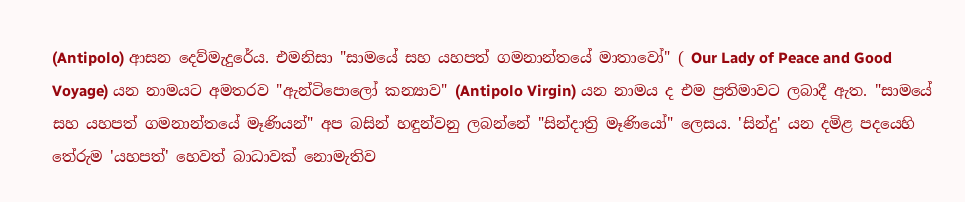(Antipolo) ආසන දෙව්මැදුරේය. එමනිසා "සාමයේ සහ යහපත් ගමනාන්තයේ මාතාවෝ" ( Our Lady of Peace and Good Voyage) යන නාමයට අමතරව "ඇන්ටිපොලෝ කන්‍යාව" (Antipolo Virgin) යන නාමය ද එම ප්‍රතිමාවට ලබාදී ඇත. "සාමයේ සහ යහපත් ගමනාන්තයේ මෑණියන්" අප බසින් හඳුන්වනු ලබන්නේ "සින්දාත්‍රි මෑණියෝ" ලෙසය. 'සින්දු' යන දමිළ පදයෙහි තේරුම 'යහපත්' හෙවත් බාධාවක් නොමැතිව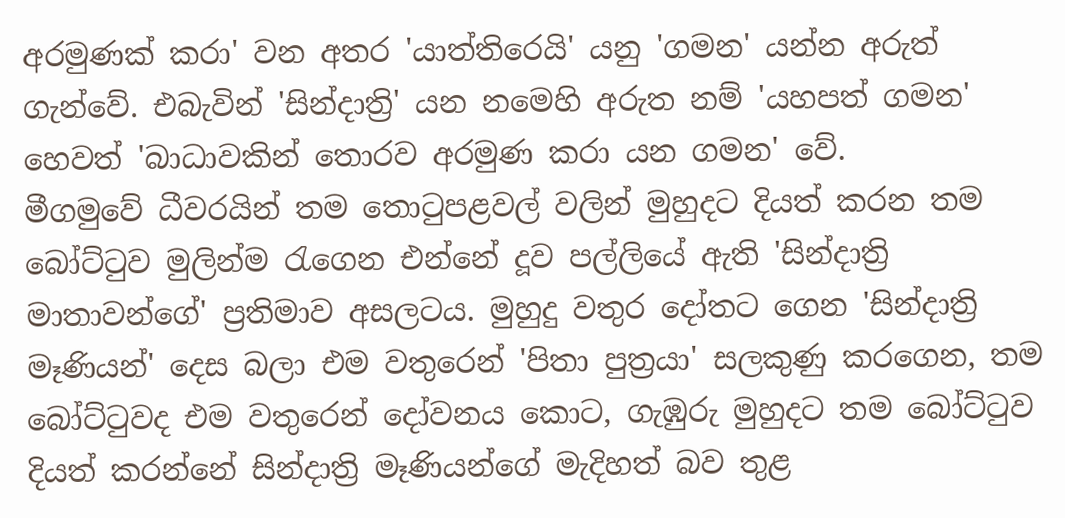අරමුණක් කරා' වන අතර 'යාත්තිරෙයි' යනු 'ගමන' යන්න අරුත් ගැන්වේ. එබැවින් 'සින්දාත්‍රි' යන නමෙහි අරුත නම් 'යහපත් ගමන' හෙවත් 'බාධාවකින් තොරව අරමුණ කරා යන ගමන' වේ.
මීගමුවේ ධීවරයින් තම තොටුපළවල් වලින් මුහුදට දියත් කරන තම බෝට්ටුව මුලින්ම රැගෙන එන්නේ දූව පල්ලියේ ඇති 'සින්දාත්‍රි මාතාවන්ගේ' ප්‍රතිමාව අසලටය. මුහුදු වතුර දෝතට ගෙන 'සින්දාත්‍රි මෑණියන්' දෙස බලා එම වතුරෙන් 'පිතා පුත්‍රයා' සලකුණු කරගෙන, තම බෝට්ටුවද එම වතුරෙන් දෝවනය කොට, ගැඹුරු මුහුදට තම බෝට්ටුව දියත් කරන්නේ සින්දාත්‍රි මෑණියන්ගේ මැදිහත් බව තුළ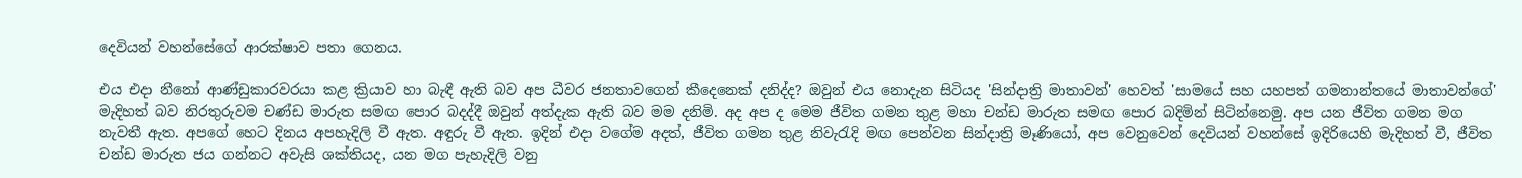දෙවියන් වහන්සේගේ ආරක්ෂාව පතා ගෙනය.

එය එදා නීනෝ ආණ්ඩුකාරවරයා කළ ක්‍රියාව හා බැඳී ඇති බව අප ධීවර ජනතාවගෙන් කීදෙනෙක් දනිද්ද? ඔවුන් එය නොදැන සිටියද 'සින්දාත්‍රි මාතාවන්' හෙවත් 'සාමයේ සහ යහපත් ගමනාන්තයේ මාතාවන්ගේ' මැදිහත් බව නිරතුරුවම චණ්ඩ මාරුත සමඟ පොර බදද්දී ඔවුන් අත්දැක ඇති බව මම දනිමි. අද අප ද මෙම ජීවිත ගමන තුළ මහා චන්ඩ මාරුත සමඟ පොර බදිමින් සිටින්නෙමු. අප යන ජීවිත ගමන මග නැවතී ඇත. අපගේ හෙට දිනය අපහැදිලි වී ඇත. අඳුරු වී ඇත. ඉදින් එදා වගේම අදත්, ජීවිත ගමන තුළ නිවැරැදි මඟ පෙන්වන සින්දාත්‍රි මෑණියෝ, අප වෙනුවෙන් දෙවියන් වහන්සේ ඉදිරියෙහි මැදිහත් වී, ජීවිත චන්ඩ මාරුත ජය ගන්නට අවැසි ශක්තියද, යන මග පැහැදිලි වනු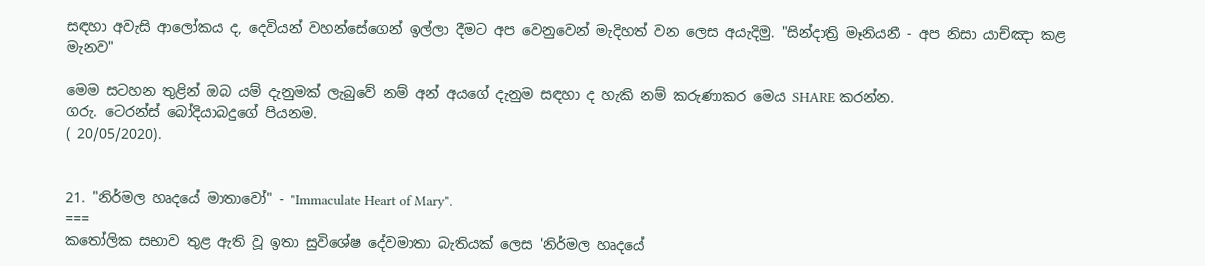සඳහා අවැසි ආලෝකය ද, දෙවියන් වහන්සේගෙන් ඉල්ලා දීමට අප වෙනුවෙන් මැදිහත් වන ලෙස අයැදිමු. "සින්දාත්‍රි මෑනියනී - අප නිසා යාච්ඤා කළ මැනව"

මෙම සටහන තුළින් ඔබ යම් දැනුමක් ලැබුවේ නම් අන් අයගේ දැනුම සඳහා ද හැකි නම් කරුණාකර මෙය SHARE කරන්න.
ගරු. ටෙරන්ස් බෝදියාබදුගේ පියනම.
( 20/05/2020).


21. "නිර්මල හෘදයේ මාතාවෝ" - "Immaculate Heart of Mary".
===
කතෝලික සභාව තුළ ඇති වූ ඉතා සුවිශේෂ දේවමාතා බැතියක් ලෙස 'නිර්මල හෘදයේ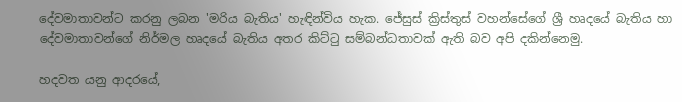දේවමාතාවන්ට කරනු ලබන 'මරිය බැතිය' හැඳින්විය හැක. ජේසුස් ක්‍රිස්තුස් වහන්සේගේ ශ්‍රී හෘදයේ බැතිය හා දේවමාතාවන්ගේ නිර්මල හෘදයේ බැතිය අතර කිට්ටු සම්බන්ධතාවක් ඇති බව අපි දකින්නෙමු.

හදවත යනු ආදරයේ,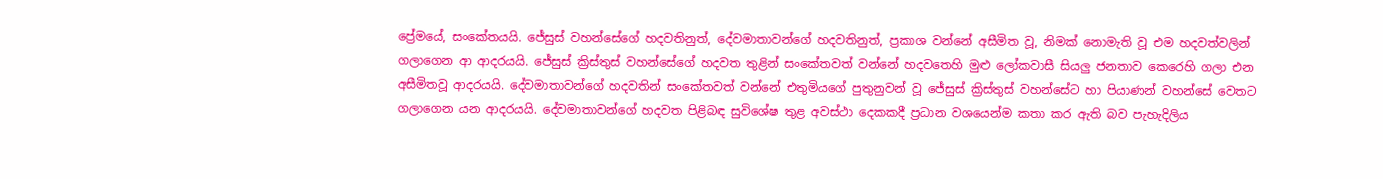ප්‍රේමයේ, සංකේතයයි. ජේසුස් වහන්සේගේ හදවතිනුත්, දේවමාතාවන්ගේ හදවතිනුත්, ප්‍රකාශ වන්නේ අසීමිත වූ, නිමක් නොමැති වූ එම හදවත්වලින් ගලාගෙන ආ ආදරයයි. ජේසුස් ක්‍රිස්තුස් වහන්සේගේ හදවත තුළින් සංකේතවත් වන්නේ හදවතෙහි මුළු ලෝකවාසී සියලු ජනතාව කෙරෙහි ගලා එන අසීමිතවූ ආදරයයි. දේවමාතාවන්ගේ හදවතින් සංකේතවත් වන්නේ එතුමියගේ පුතුනුවන් වූ ජේසුස් ක්‍රිස්තුස් වහන්සේට හා පියාණන් වහන්සේ වෙතට ගලාගෙන යන ආදරයයි. දේවමාතාවන්ගේ හදවත පිළිබඳ සුවිශේෂ තුළ අවස්ථා දෙකකදී ප්‍රධාන වශයෙන්ම කතා කර ඇති බව පැහැදිලිය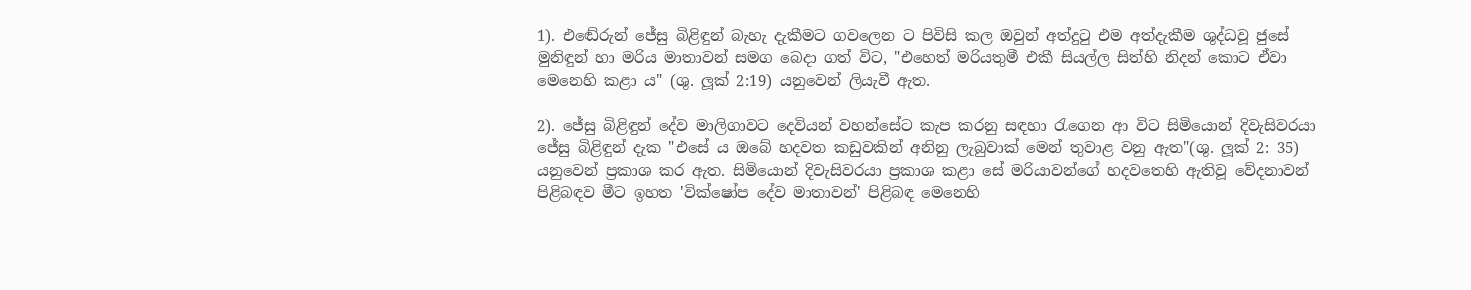1). එඬේරුන් ජේසු බිළිඳුන් බැහැ දැකීමට ගවලෙන ට පිවිසි කල ඔවුන් අත්දුටු එම අත්දැකීම ශුද්ධවූ ජුසේ මුනිඳුන් හා මරිය මාතාවන් සමග බෙදා ගත් විට, "එහෙත් මරියතුමී එකී සියල්ල සිත්හි නිදන් කොට ඒවා මෙනෙහි කළා ය" (ශු. ලූක් 2:19) යනුවෙන් ලියැවී ඇත.

2). ජේසු බිළිඳුන් දේව මාලිගාවට දෙවියන් වහන්සේට කැප කරනු සඳහා රැගෙන ආ විට සිමියොන් දිවැසිවරයා ජේසු බිළිඳුන් දැක "එසේ ය ඔබේ හදවත කඩුවකින් අනිනු ලැබුවාක් මෙන් තුවාළ වනු ඇත"(ශු. ලූක් 2: 35) යනුවෙන් ප්‍රකාශ කර ඇත. සිමියොන් දිවැසිවරයා ප්‍රකාශ කළා සේ මරියාවන්ගේ හදවතෙහි ඇතිවූ වේදනාවන් පිළිබඳව මීට ඉහත 'වික්ෂෝප දේව මාතාවන්' පිළිබඳ මෙනෙහි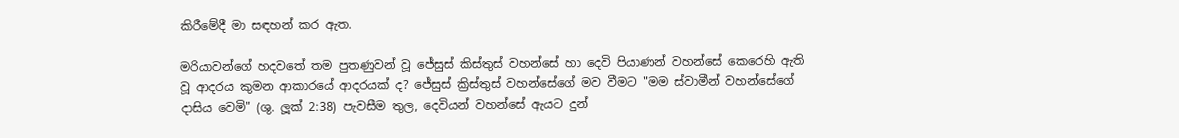කිරීමේදී මා සඳහන් කර ඇත.

මරියාවන්ගේ හදවතේ තම පුතණුවන් වූ ජේසුස් කිස්තුස් වහන්සේ හා දෙවි පියාණන් වහන්සේ කෙරෙහි ඇති වූ ආදරය කුමන ආකාරයේ ආදරයක් ද? ජේසුස් ක්‍රිස්තුස් වහන්සේගේ මව වීමට "මම ස්වාමීන් වහන්සේගේ දාසිය වෙමි" (ශු. ලූක් 2:38) පැවසීම තුල, දෙවියන් වහන්සේ ඇයට දුන්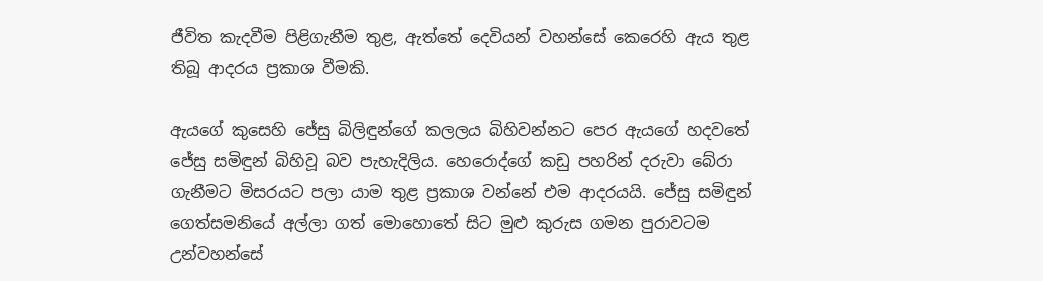ජීවිත කැදවීම පිළිගැනීම තුළ, ඇත්තේ දෙවියන් වහන්සේ කෙරෙහි ඇය තුළ තිබූ ආදරය ප්‍රකාශ වීමකි.

ඇයගේ කුසෙහි ජේසු බිලිඳුන්ගේ කලලය බිහිවන්නට පෙර ඇයගේ හදවතේ ජේසු සමිඳුන් බිහිවූ බව පැහැදිලිය. හෙරොද්ගේ කඩු පහරින් දරුවා බේරා ගැනීමට මිසරයට පලා යාම තුළ ප්‍රකාශ වන්නේ එම ආදරයයි. ජේසු සමිඳුන් ගෙත්සමනියේ අල්ලා ගත් මොහොතේ සිට මුළු කුරුස ගමන පුරාවටම උන්වහන්සේ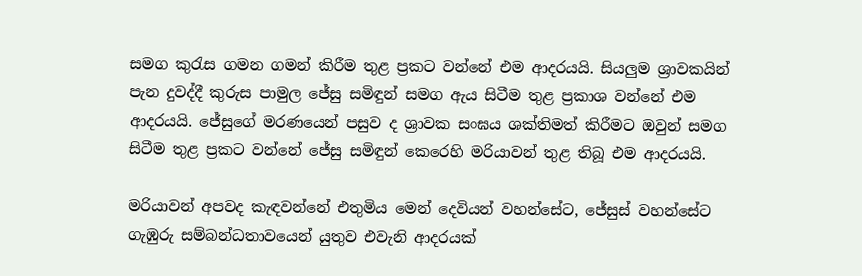සමග කුරැස ගමන ගමන් කිරීම තුළ ප්‍රකට වන්නේ එම ආදරයයි. සියලුම ශ්‍රාවකයින් පැන දුවද්දී කුරුස පාමුල ජේසු සමිඳුන් සමග ඇය සිටීම තුළ ප්‍රකාශ වන්නේ එම ආදරයයි. ජේසුගේ මරණයෙන් පසුව ද ශ්‍රාවක සංඝය ශක්තිමත් කිරීමට ඔවුන් සමග සිටීම තුළ ප්‍රකට වන්නේ ජේසු සමිඳුන් කෙරෙහි මරියාවන් තුළ තිබූ එම ආදරයයි.

මරියාවන් අපවද කැඳවන්නේ එතුමිය මෙන් දෙවියන් වහන්සේට, ජේසුස් වහන්සේට ගැඹුරු සම්බන්ධතාවයෙන් යුතුව එවැනි ආදරයක්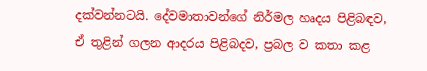දක්වන්නටයි. දේවමාතාවන්ගේ නිර්මල හෘදය පිළිබඳව, ඒ තුළින් ගලන ආදරය පිළිබදව, ප්‍රබල ව කතා කළ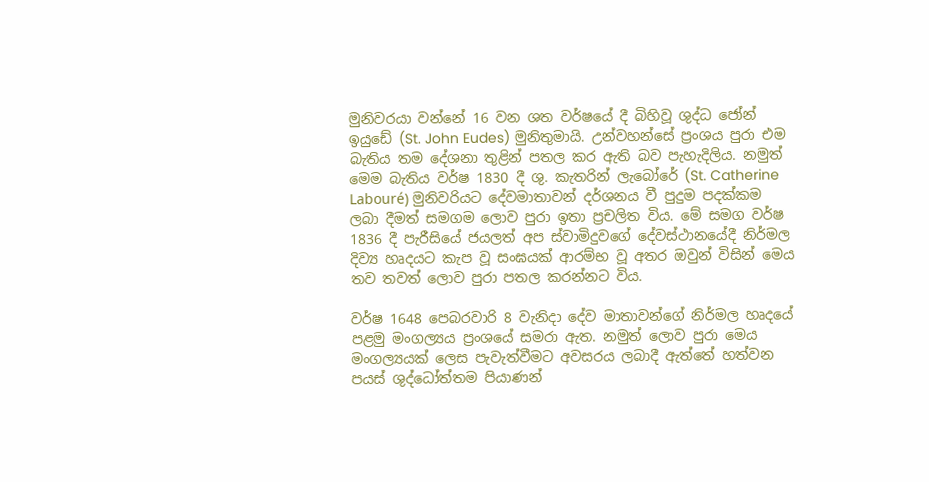මුනිවරයා වන්නේ 16 වන ශත වර්ෂයේ දී බිහිවූ ශුද්ධ ජෝන් ඉයුඩේ (St. John Eudes) මුනිතුමායි. උන්වහන්සේ ප්‍රංශය පුරා එම බැතිය තම දේශනා තුළින් පතල කර ඇති බව පැහැදිලිය. නමුත් මෙම බැතිය වර්ෂ 1830 දී ශු. කැතරින් ලැබෝරේ (St. Catherine Labouré) මුනිවරියට දේවමාතාවන් දර්ශනය වී පුදුම පදක්කම ලබා දීමත් සමගම ලොව පුරා ඉතා ප්‍රචලිත විය. මේ සමග වර්ෂ 1836 දී පැරීසියේ ජයලත් අප ස්වාමිදුවගේ දේවස්ථානයේදී නිර්මල දිව්‍ය හෘදයට කැප වූ සංඝයක් ආරම්භ වූ අතර ඔවුන් විසින් මෙය තව තවත් ලොව පුරා පතල කරන්නට විය.

වර්ෂ 1648 පෙබරවාරි 8 වැනිදා දේව මාතාවන්ගේ නිර්මල හෘදයේ පළමු මංගල්‍යය ප්‍රංශයේ සමරා ඇත. නමුත් ලොව පුරා මෙය මංගල්‍යයක් ලෙස පැවැත්වීමට අවසරය ලබාදී ඇත්තේ හත්වන පයස් ශුද්ධෝත්තම පියාණන්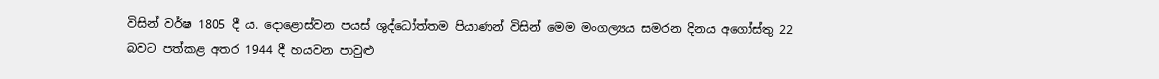විසින් වර්ෂ 1805 දී ය. දොළොස්වන පයස් ශුද්ධෝත්තම පියාණන් විසින් මෙම මංගල්‍යය සමරන දිනය අගෝස්තු 22 බවට පත්කළ අතර 1944 දී හයවන පාවුළු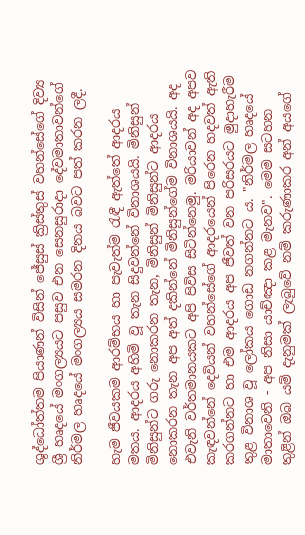ශුද්ධෝත්තම පියාණන් විසින් ජේසුස් ක්‍රිස්තුස් වහන්සේගේ දිව්‍ය ශ්‍රී හෘදයේ මංගල්‍යයට පසුව එන සෙනසුරාදා දේවමාතාවන්ගේ නිර්මල හෘදයේ මංගල්‍යය සමරන දිනය බවට පත් කරන ලදී.

හැම ජීවයකම ආරම්භය හා පැවැත්ම රැඳී ඇත්තේ ආදරය මතය. ආදරය අහිමි වූ තැන සිදුවන්නේ විනාශයයි. මිනිසුන් මිනිසුන්ට ගරු නොකරන තැන, මිනිසුන් මිනිසුන්ට ආදරය නොකරන තැන අප අත් දකින්නේ මිනිසුන්ගේම විනාශයයි. අද එවැනි වර්තමානයකට අපි පිවිස සිටින්නෙමු. මරියාවන් අද අපව කැඳවන්නේ දෙවියන් වහන්සේගේ ආදරයෙන් පිරෙන හදවත් ඇති කරගන්නට හා එම ආදරය අප ජීවත් වන පරිසරයට මුදාහැරීම තුළ විනාශ වූ ලෝකය ගොඩ නගන්නට ය. "නිර්මල හෘදයේ මාතාවෙනි - අප නිසා යාච්ඤා කළ මැනව". මෙම සටහන තුළින් ඔබ යම් දැනුමක් ලැබුවේ නම් කරුණාකර අන් අයගේ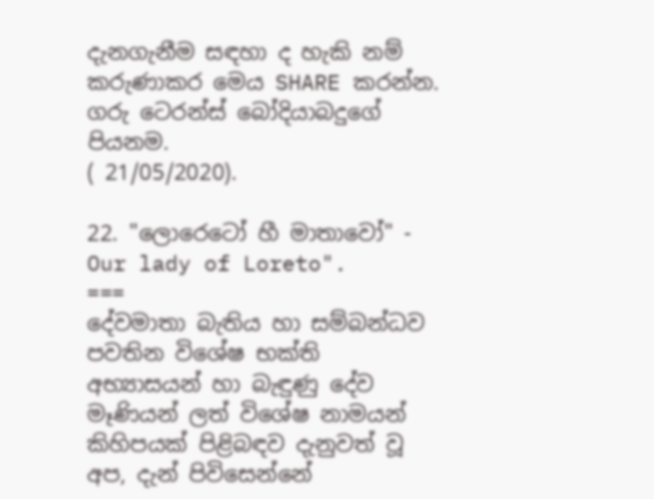දැනගැනීම සඳහා ද හැකි නම් කරුණාකර මෙය SHARE කරන්න.
ගරු ටෙරන්ස් බෝදියාබදුගේ පියනම.
( 21/05/2020).

22. "ලොරෙටෝ හී මාතාවෝ" - Our lady of Loreto".
===
දේවමාතා බැතිය හා සම්බන්ධව පවතින විශේෂ භක්ති අභ්‍යාසයන් හා බැඳුණු දේව මෑණියන් ලත් විශේෂ නාමයන් කිහිපයක් පිළිබඳව දැනුවත් වූ අප, දැන් පිවිසෙන්නේ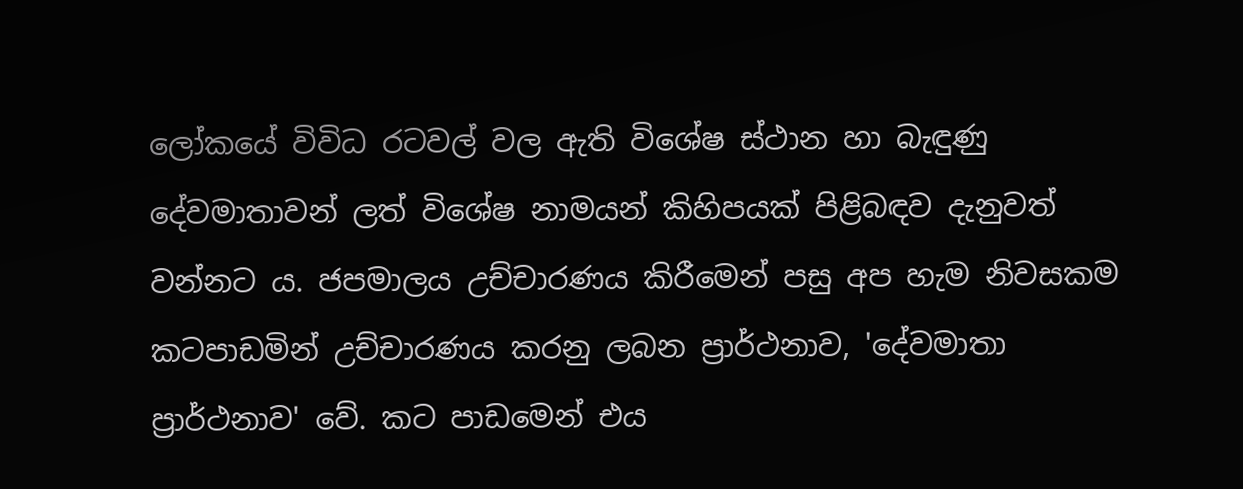ලෝකයේ විවිධ රටවල් වල ඇති විශේෂ ස්ථාන හා බැඳුණු දේවමාතාවන් ලත් විශේෂ නාමයන් කිහිපයක් පිළිබඳව දැනුවත් වන්නට ය. ජපමාලය උච්චාරණය කිරීමෙන් පසු අප හැම නිවසකම කටපාඩමින් උච්චාරණය කරනු ලබන ප්‍රාර්ථනාව, 'දේවමාතා ප්‍රාර්ථනාව' වේ. කට පාඩමෙන් එය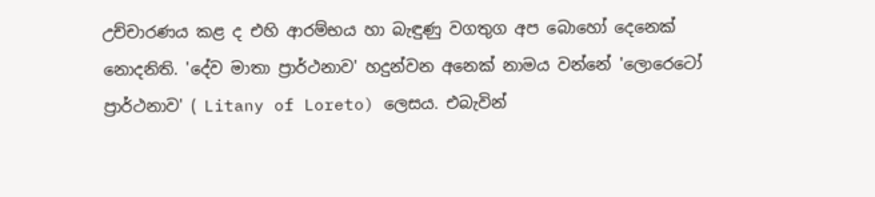උච්චාරණය කළ ද එහි ආරම්භය හා බැඳුණු වගතුග අප බොහෝ දෙනෙක් නොදනිති. 'දේව මාතා ප්‍රාර්ථනාව' හදුන්වන අනෙක් නාමය වන්නේ 'ලොරෙටෝ ප්‍රාර්ථනාව' ( Litany of Loreto) ලෙසය. එබැවින්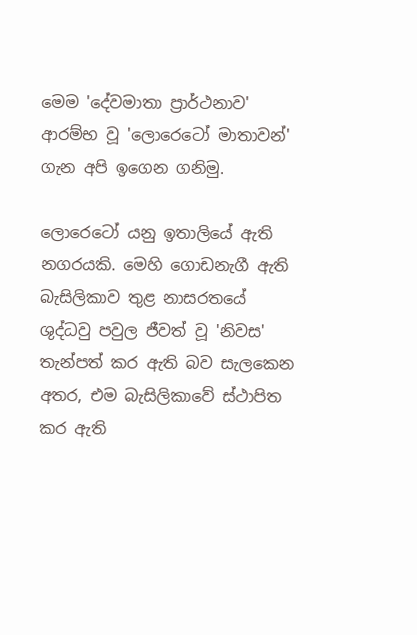මෙම 'දේවමාතා ප්‍රාර්ථනාව' ආරම්භ වූ 'ලොරෙටෝ මාතාවන්' ගැන අපි ඉගෙන ගනිමු.

ලොරෙටෝ යනු ඉතාලියේ ඇති නගරයකි. මෙහි ගොඩනැගී ඇති බැසිලිකාව තුළ නාසරතයේ ශුද්ධවු පවුල ජීවත් වූ 'නිවස' තැන්පත් කර ඇති බව සැලකෙන අතර, එම බැසිලිකාවේ ස්ථාපිත කර ඇති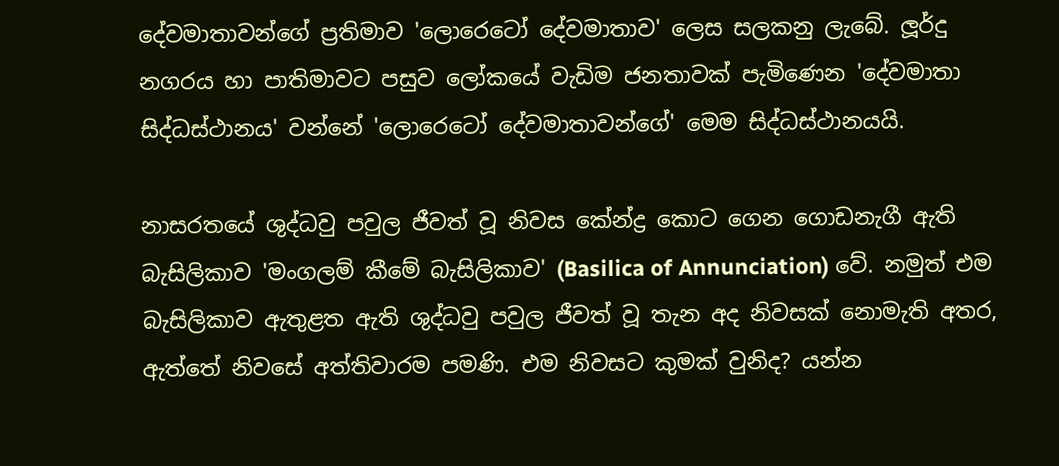දේවමාතාවන්ගේ ප්‍රතිමාව 'ලොරෙටෝ දේවමාතාව' ලෙස සලකනු ලැබේ. ලූර්දු නගරය හා පාතිමාවට පසුව ලෝකයේ වැඩිම ජනතාවක් පැමිණෙන 'දේවමාතා සිද්ධස්ථානය' වන්නේ 'ලොරෙටෝ දේවමාතාවන්ගේ' මෙම සිද්ධස්ථානයයි.

නාසරතයේ ශුද්ධවු පවුල ජීවත් වූ නිවස කේන්ද්‍ර කොට ගෙන ගොඩනැගී ඇති බැසිලිකාව 'මංගලම් කීමේ බැසිලිකාව' (Basilica of Annunciation) වේ. නමුත් එම බැසිලිකාව ඇතුළත ඇති ශුද්ධවු පවුල ජීවත් වූ තැන අද නිවසක් නොමැති අතර, ඇත්තේ නිවසේ අත්තිවාරම පමණි. එම නිවසට කුමක් වුනිද? යන්න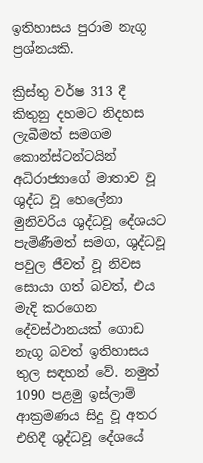ඉතිහාසය පුරාම නැගූ ප්‍රශ්නයකි.

ක්‍රිස්තු වර්ෂ 313 දී කිතුනු දහමට නිදහස ලැබීමත් සමගම කොන්ස්ටන්ටයින් අධිරාජ්‍යාගේ මාතාව වූ ශුද්ධ වූ හෙලේනා මුනිවරිය ශුද්ධවූ දේශයට පැමිණීමත් සමග, ශුද්ධවූ පවුල ජීවත් වූ නිවස සොයා ගත් බවත්, එය මැදි කරගෙන දේවස්ථානයක් ගොඩ නැගූ බවත් ඉතිහාසය තුල සඳහන් වේ. නමුත් 1090 පළමු ඉස්ලාම් ආක්‍රමණය සිදු වූ අතර එහිදී ශුද්ධවූ දේශයේ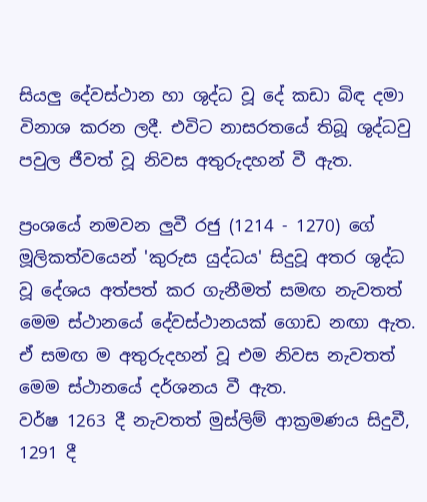සියලු දේවස්ථාන හා ශුද්ධ වූ දේ කඩා බිඳ දමා විනාශ කරන ලදී. එවිට නාසරතයේ තිබූ ශුද්ධවු පවුල ජීවත් වූ නිවස අතුරුදහන් වී ඇත.

ප්‍රංශයේ නමවන ලුවී රජු (1214 - 1270) ගේ මූලිකත්වයෙන් 'කුරුස යුද්ධය' සිදුවූ අතර ශුද්ධ වූ දේශය අත්පත් කර ගැනීමත් සමඟ නැවතත් මෙම ස්ථානයේ දේවස්ථානයක් ගොඩ නඟා ඇත. ඒ සමඟ ම අතුරුදහන් වූ එම නිවස නැවතත් මෙම ස්ථානයේ දර්ශනය වී ඇත.
වර්ෂ 1263 දී නැවතත් මුස්ලිම් ආක්‍රමණය සිදුවී, 1291 දී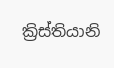ක්‍රිස්තියානි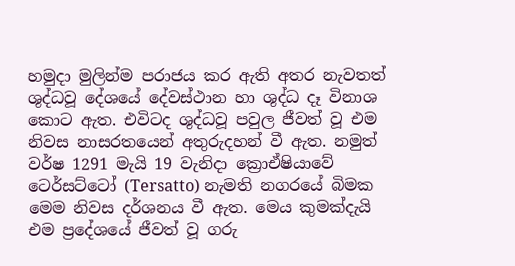හමුදා මුලින්ම පරාජය කර ඇති අතර නැවතත් ශුද්ධවූ දේශයේ දේවස්ථාන හා ශුද්ධ දෑ විනාශ කොට ඇත. එවිටද ශුද්ධවූ පවුල ජීවත් වූ එම නිවස නාසරතයෙන් අතුරුදහන් වී ඇත. නමුත් වර්ෂ 1291 මැයි 19 වැනිදා ක්‍රොඒෂියාවේ ටෙර්සට්ටෝ (Tersatto) නැමති නගරයේ බිමක මෙම නිවස දර්ශනය වී ඇත. මෙය කුමක්දැයි එම ප්‍රදේශයේ ජීවත් වූ ගරු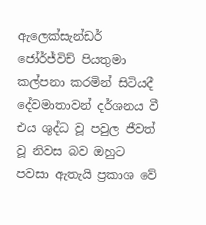ඇලෙක්සැන්ඩර් ජෝර්ජ්විච් පියතුමා කල්පනා කරමින් සිටියදී දේවමාතාවන් දර්ශනය වී එය ශුද්ධ වූ පවුල ජීවත් වූ නිවස බව ඔහුට පවසා ඇතැයි ප්‍රකාශ වේ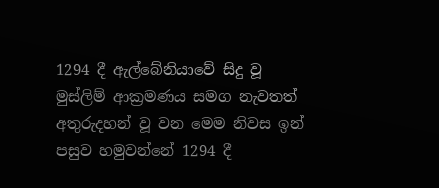1294 දී ඇල්බේනියාවේ සිදු වූ මුස්ලිම් ආක්‍රමණය සමග නැවතත් අතුරුදහන් වූ වන මෙම නිවස ඉන් පසුව හමුවන්නේ 1294 දී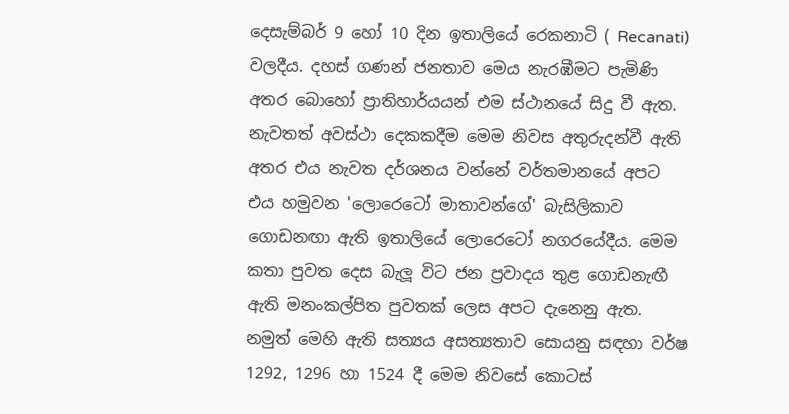දෙසැම්බර් 9 හෝ 10 දින ඉතාලියේ රෙකනාටි ( Recanati) වලදීය. දහස් ගණන් ජනතාව මෙය නැරඹීමට පැමිණි අතර බොහෝ ප්‍රාතිහාර්යයන් එම ස්ථානයේ සිදු වී ඇත. නැවතත් අවස්ථා දෙකකදීම මෙම නිවස අතුරුදන්වී ඇති අතර එය නැවත දර්ශනය වන්නේ වර්තමානයේ අපට එය හමුවන 'ලොරෙටෝ මාතාවන්ගේ' බැසිලිකාව ගොඩනඟා ඇති ඉතාලියේ ලොරෙටෝ නගරයේදීය. මෙම කතා පුවත දෙස බැලූ විට ජන ප්‍රවාදය තුළ ගොඩනැඟී ඇති මනංකල්පිත පුවතක් ලෙස අපට දැනෙනු ඇත. නමුත් මෙහි ඇති සත්‍යය අසත්‍යතාව සොයනු සඳහා වර්ෂ 1292, 1296 හා 1524 දී මෙම නිවසේ කොටස්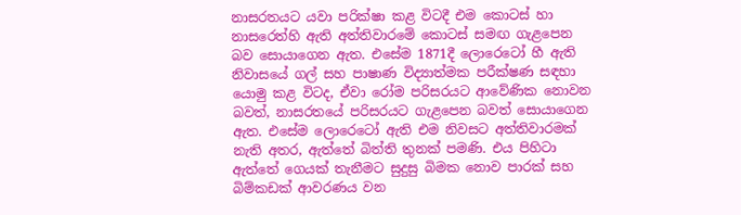නාසරතයට යවා පරික්ෂා කළ විටදී එම කොටස් හා නාසරෙත්හි ඇති අත්තිවාරමේ කොටස් සමඟ ගැළපෙන බව සොයාගෙන ඇත. එසේම 1871දී ලොරෙටෝ හී ඇති නිවාසයේ ගල් සහ පාෂාණ විද්‍යාත්මක පරීක්ෂණ සඳහා යොමු කළ විටද, ඒවා රෝම පරිසරයට ආවේණික නොවන බවත්, නාසරතයේ පරිසරයට ගැළපෙන බවත් සොයාගෙන ඇත. එසේම ලොරෙටෝ ඇති එම නිවසට අත්තිවාරමක් නැති අතර, ඇත්තේ බිත්ති තුනක් පමණි. එය පිහිටා ඇත්තේ ගෙයක් තැනීමට සුදුසු බිමක නොව පාරක් සහ බිම්කඩක් ආවරණය වන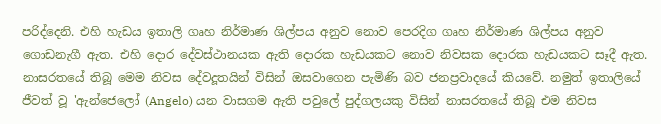පරිද්දෙනි. එහි හැඩය ඉතාලි ගෘහ නිර්මාණ ශිල්පය අනුව නොව පෙරදිග ගෘහ නිර්මාණ ශිල්පය අනුව ගොඩනැගී ඇත. එහි දොර දේවස්ථානයක ඇති දොරක හැඩයකට නොව නිවසක දොරක හැඩයකට සෑදී ඇත. නාසරතයේ තිබූ මෙම නිවස දේවදූතයින් විසින් ඔසවාගෙන පැමිණි බව ජනප්‍රවාදයේ කියවේ. නමුත් ඉතාලියේ ජීවත් වූ 'ඇන්ජෙලෝ (Angelo) යන වාසගම ඇති පවුලේ පුද්ගලයකු විසින් නාසරතයේ තිබූ එම නිවස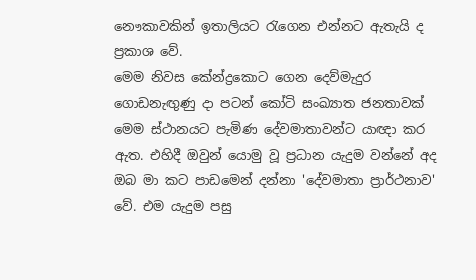නෞකාවකින් ඉතාලියට රැගෙන එන්නට ඇතැයි ද ප්‍රකාශ වේ.
මෙම නිවස කේන්ද්‍රකොට ගෙන දෙව්මැදුර ගොඩනැඟුණු දා පටන් කෝටි සංඛ්‍යාත ජනතාවක් මෙම ස්ථානයට පැමිණ දේවමාතාවන්ට යාඥා කර ඇත. එහිදී ඔවුන් යොමු වූ ප්‍රධාන යැදුම වන්නේ අද ඔබ මා කට පාඩමෙන් දන්නා 'දේවමාතා ප්‍රාර්ථනාව' වේ. එම යැදුම පසු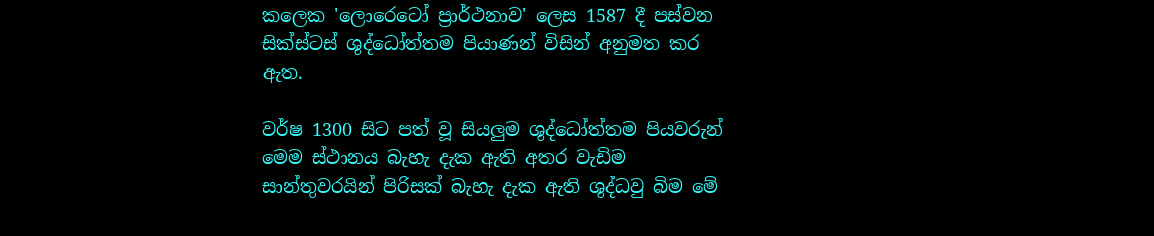කලෙක 'ලොරෙටෝ ප්‍රාර්ථනාව' ලෙස 1587 දී පස්වන සික්ස්ටස් ශුද්ධෝත්තම පියාණන් විසින් අනුමත කර ඇත.

වර්ෂ 1300 සිට පත් වූ සියලුම ශුද්ධෝත්තම පියවරුන් මෙම ස්ථානය බැහැ දැක ඇති අතර වැඩිම සාන්තුවරයින් පිරිසක් බැහැ දැක ඇති ශුද්ධවු බිම මේ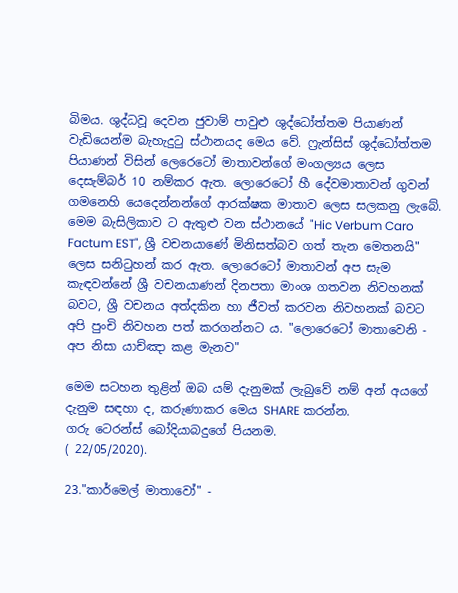බිමය. ශුද්ධවූ දෙවන ජුවාම් පාවුළු ශුද්ධෝත්තම පියාණන් වැඩියෙන්ම බැහැදුටු ස්ථානයද මෙය වේ. ෆ්‍රැන්සිස් ශුද්ධෝත්තම පියාණන් විසින් ලෙරෙටෝ මාතාවන්ගේ මංගල්‍යය ලෙස දෙසැම්බර් 10 නම්කර ඇත. ලොරෙටෝ හී දේවමාතාවන් ගුවන් ගමනෙහි යෙදෙන්නන්ගේ ආරක්ෂක මාතාව ලෙස සලකනු ලැබේ. මෙම බැසිලිකාව ට ඇතුළු වන ස්ථානයේ "Hic Verbum Caro Factum EST", ශ්‍රී වචනයාණේ මිනිසත්බව ගත් තැන මෙතනයි" ලෙස සනිටුහන් කර ඇත. ලොරෙටෝ මාතාවන් අප සැම කැඳවන්නේ ශ්‍රී වචනයාණන් දිනපතා මාංශ ගතවන නිවහනක් බවට, ශ්‍රී වචනය අත්දකින හා ජීවත් කරවන නිවහනක් බවට අපි පුංචි නිවහන පත් කරගන්නට ය. "ලොරෙටෝ මාතාවෙනි - අප නිසා යාච්ඤා කළ මැනව"

මෙම සටහන තුළින් ඔබ යම් දැනුමක් ලැබුවේ නම් අන් අයගේ දැනුම සඳහා ද, කරුණාකර මෙය SHARE කරන්න.
ගරු ටෙරන්ස් බෝදියාබදුගේ පියනම.
( 22/05/2020).

23."කාර්මෙල් මාතාවෝ" -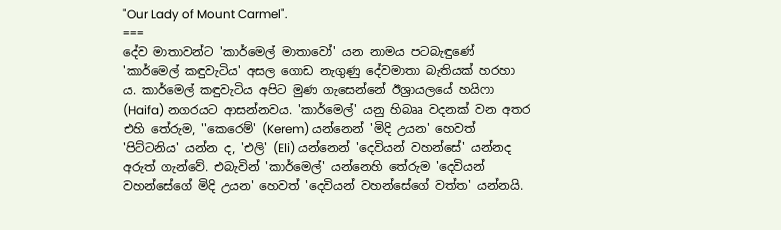"Our Lady of Mount Carmel".
===
දේව මාතාවන්ට 'කාර්මෙල් මාතාවෝ' යන නාමය පටබැඳුණේ 'කාර්මෙල් කඳුවැටිය' අසල ගොඩ නැගුණු දේවමාතා බැතියක් හරහා ය. කාර්මෙල් කඳුවැටිය අපිට මුණ ගැසෙන්නේ ඊශ්‍රායලයේ හයිෆා (Haifa) නගරයට ආසන්නවය. 'කාර්මෙල්' යනු හිබෲ වදනක් වන අතර එහි තේරුම, ''කෙරෙම්' (Kerem) යන්නෙන් 'මිදි උයන' හෙවත් 'පිට්ටනිය' යන්න ද, 'එලි' (Eli) යන්නෙන් 'දෙවියන් වහන්සේ' යන්නද අරුත් ගැන්වේ. එබැවින් 'කාර්මෙල්' යන්නෙහි තේරුම 'දෙවියන් වහන්සේගේ මිදි උයන' හෙවත් 'දෙවියන් වහන්සේගේ වත්ත' යන්නයි.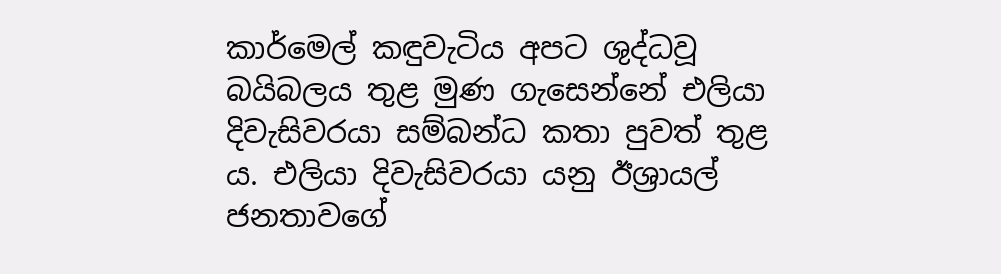කාර්මෙල් කඳුවැටිය අපට ශුද්ධවූ බයිබලය තුළ මුණ ගැසෙන්නේ එලියා දිවැසිවරයා සම්බන්ධ කතා පුවත් තුළ ය. එලියා දිවැසිවරයා යනු ඊශ්‍රායල් ජනතාවගේ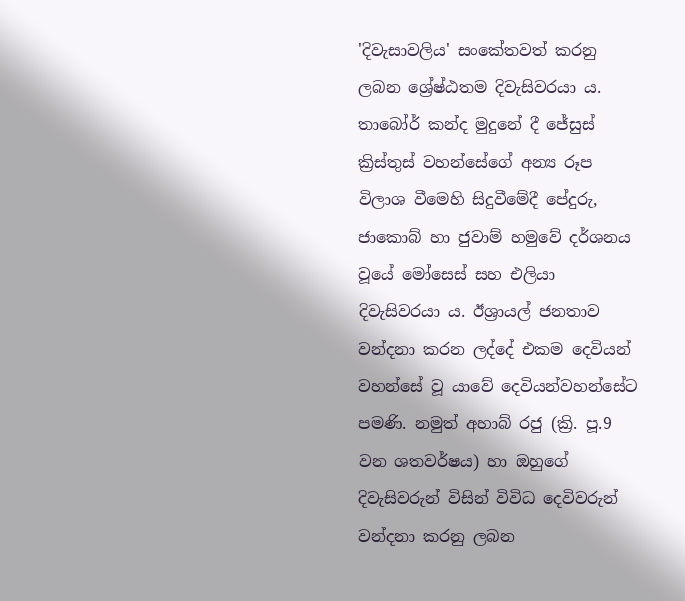'දිවැසාවලිය' සංකේතවත් කරනු ලබන ශ්‍රේෂ්ඨතම දිවැසිවරයා ය. තාබෝර් කන්ද මුදුනේ දී ජේසුස් ක්‍රිස්තුස් වහන්සේගේ අන්‍ය රූප විලාශ වීමෙහි සිදුවීමේදී පේදුරු, ජාකොබ් හා ජුවාම් හමුවේ දර්ශනය වූයේ මෝසෙස් සහ එලියා දිවැසිවරයා ය. ඊශ්‍රායල් ජනතාව වන්දනා කරන ලද්දේ එකම දෙවියන් වහන්සේ වූ යාවේ දෙවියන්වහන්සේට පමණි. නමුත් අහාබ් රජු (ක්‍රි. පූ.9 වන ශතවර්ෂය) හා ඔහුගේ දිවැසිවරුන් විසින් විවිධ දෙවිවරුන් වන්දනා කරනු ලබන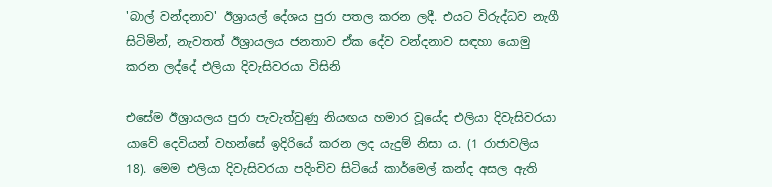'බාල් වන්දනාව' ඊශ්‍රායල් දේශය පුරා පතල කරන ලදී. එයට විරුද්ධව නැගී සිටිමින්, නැවතත් ඊශ්‍රායලය ජනතාව ඒක දේව වන්දනාව සඳහා යොමු කරන ලද්දේ එලියා දිවැසිවරයා විසිනි

එසේම ඊශ්‍රායලය පුරා පැවැත්වුණු නියඟය හමාර වූයේද එලියා දිවැසිවරයා යාවේ දෙවියන් වහන්සේ ඉදිරියේ කරන ලද යැදුම් නිසා ය. (1 රාජාවලිය 18). මෙම එලියා දිවැසිවරයා පදිංචිව සිටියේ කාර්මෙල් කන්ද අසල ඇති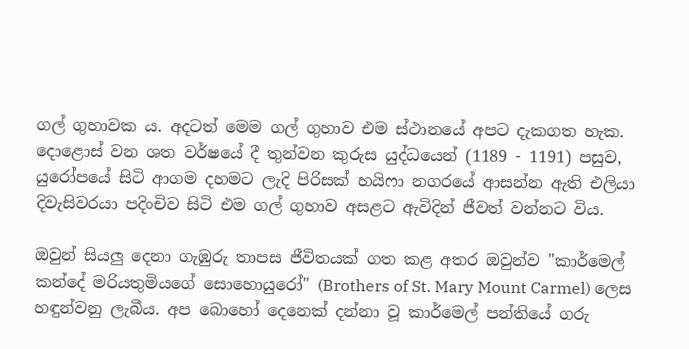ගල් ගුහාවක ය. අදටත් මෙම ගල් ගුහාව එම ස්ථානයේ අපට දැකගත හැක. දොළොස් වන ශත වර්ෂයේ දී තුන්වන කුරුස යුද්ධයෙන් (1189 - 1191) පසුව, යුරෝපයේ සිටි ආගම දහමට ලැදි පිරිසක් හයිෆා නගරයේ ආසන්න ඇති එලියා දිවැසිවරයා පදිංචිව සිටි එම ගල් ගුහාව අසළට ඇවිදින් ජීවත් වන්නට විය.

ඔවුන් සියලු දෙනා ගැඹුරු තාපස ජීවිතයක් ගත කළ අතර ඔවුන්ව "කාර්මෙල් කන්දේ මරියතුමියගේ සොහොයුරෝ" (Brothers of St. Mary Mount Carmel) ලෙස හඳුන්වනු ලැබීය. අප බොහෝ දෙනෙක් දන්නා වූ කාර්මෙල් පන්තියේ ගරු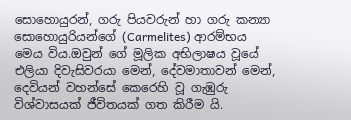සොහොයුරන්, ගරු පියවරුන් හා ගරු කන්‍යා සොහොයුරියන්ගේ (Carmelites) ආරම්භය මෙය විය.ඔවුන් ගේ මූලික අභිලාෂය වූයේ එලියා දිවැසිවරයා මෙන්, දේවමාතාවන් මෙන්, දෙවියන් වහන්සේ කෙරෙහි වූ ගැඹුරු විශ්වාසයක් ජීවිතයක් ගත කිරීම යි.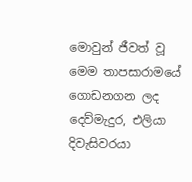මොවුන් ජීවත් වූ මෙම තාපසාරාමයේ ගොඩනගන ලද දෙව්මැදුර, එලියා දිවැසිවරයා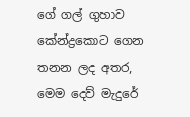ගේ ගල් ගුහාව කේන්ද්‍රකොට ගෙන තනන ලද අතර, මෙම දෙව් මැදුරේ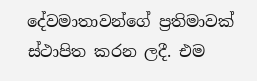දේවමාතාවන්ගේ ප්‍රතිමාවක් ස්ථාපිත කරන ලදී. එම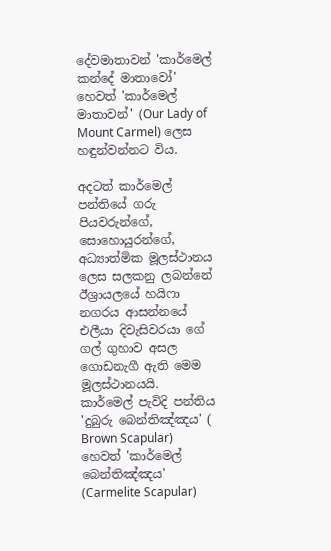දේවමාතාවන් 'කාර්මෙල් කන්දේ මාතාවෝ' හෙවත් 'කාර්මෙල් මාතාවන්' (Our Lady of Mount Carmel) ලෙස හඳුන්වන්නට විය.

අදටත් කාර්මෙල් පන්තියේ ගරු පියවරුන්ගේ, සොහොයුරන්ගේ, අධ්‍යාත්මික මූලස්ථානය ලෙස සලකනු ලබන්නේ ඊශ්‍රායලයේ හයිෆා නගරය ආසන්නයේ එලීයා දිවැසිවරයා ගේ ගල් ගුහාව අසල ගොඩනැගී ඇති මෙම මූලස්ථානයයි.  කාර්මෙල් පැවිදි පන්තිය 'දුබුරු බෙන්තිඤ්ඤය' ( Brown Scapular) හෙවත් 'කාර්මෙල් බෙන්තිඤ්ඤය' (Carmelite Scapular)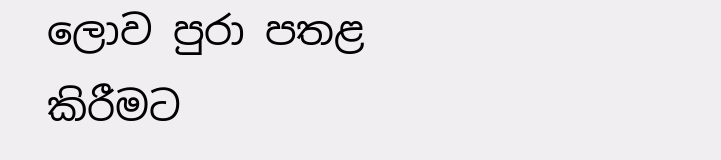ලොව පුරා පතළ කිරීමට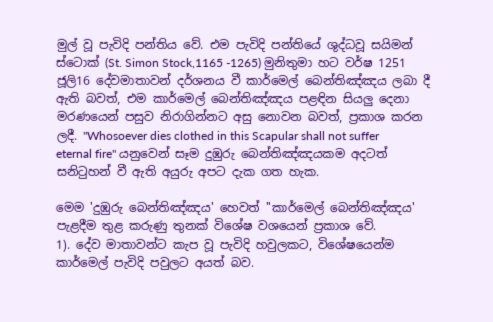මුල් වූ පැවිදි පන්තිය වේ. එම පැවිදි පන්තියේ ශුද්ධවූ සයිමන් ස්ටොක් (St. Simon Stock,1165 -1265) මුනිතුමා හට වර්ෂ 1251 ජූලි16 දේවමාතාවන් දර්ශනය වී කාර්මෙල් බෙන්තිඤ්ඤය ලබා දී ඇති බවත්, එම කාර්මෙල් බෙන්තිඤ්ඤය පළඳින සියලු දෙනා මරණයෙන් පසුව නිරාගින්නට අසු නොවන බවත්, ප්‍රකාශ කරන ලදී. "Whosoever dies clothed in this Scapular shall not suffer eternal fire" යනුවෙන් සෑම දුඹුරු බෙන්තිඤ්ඤයකම අදටත් සනිටුහන් වී ඇති අයුරු අපට දැක ගත හැක.

මෙම 'දුඹුරු බෙන්තිඤ්ඤය' හෙවත් ''කාර්මෙල් බෙන්තිඤ්ඤය' පැළදීම තුළ කරුණු තුනක් විශේෂ වශයෙන් ප්‍රකාශ වේ.
1). දේව මාතාවන්ට කැප වූ පැවිදි හවුලකට, විශේෂයෙන්ම කාර්මෙල් පැවිදි පවුලට අයත් බව.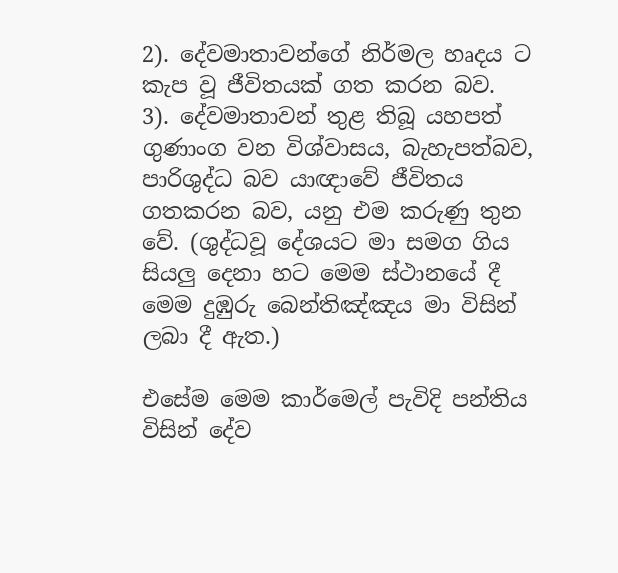2). දේවමාතාවන්ගේ නිර්මල හෘදය ට කැප වූ ජීවිතයක් ගත කරන බව.
3). දේවමාතාවන් තුළ තිබූ යහපත් ගුණාංග වන විශ්වාසය, බැහැපත්බව, පාරිශුද්ධ බව යාඥාවේ ජීවිතය ගතකරන බව, යනු එම කරුණු තුන වේ. (ශුද්ධවූ දේශයට මා සමග ගිය සියලු දෙනා හට මෙම ස්ථානයේ දී මෙම දුඹුරු බෙන්තිඤ්ඤය මා විසින් ලබා දී ඇත.)

එසේම මෙම කාර්මෙල් පැවිදි පන්තිය විසින් දේව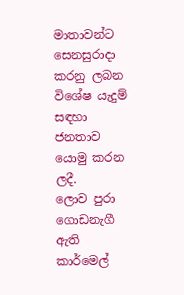මාතාවන්ට සෙනසුරාදා කරනු ලබන විශේෂ යැදුම් සඳහා ජනතාව යොමු කරන ලදී.
ලොව පුරා ගොඩනැගී ඇති කාර්මෙල්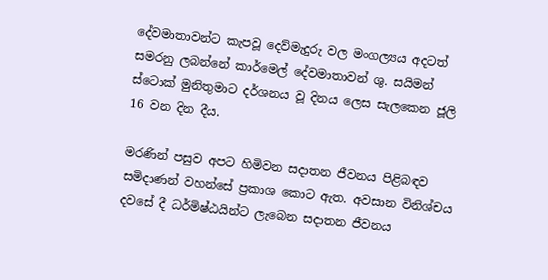දේවමාතාවන්ට කැපවූ දෙව්මැදුරු වල මංගල්‍යය අදටත් සමරනු ලබන්නේ කාර්මෙල් දේවමාතාවන් ශු. සයිමන් ස්ටොක් මුනිතුමාට දර්ශනය වූ දිනය ලෙස සැලකෙන ජූලි 16 වන දින දීය.

මරණින් පසුව අපට හිමිවන සදාතන ජීවනය පිළිබඳව සමිදාණන් වහන්සේ ප්‍රකාශ කොට ඇත. අවසාන විනිශ්චය දවසේ දී ධර්මිෂ්ඨයින්ට ලැබෙන සදාතන ජීවනය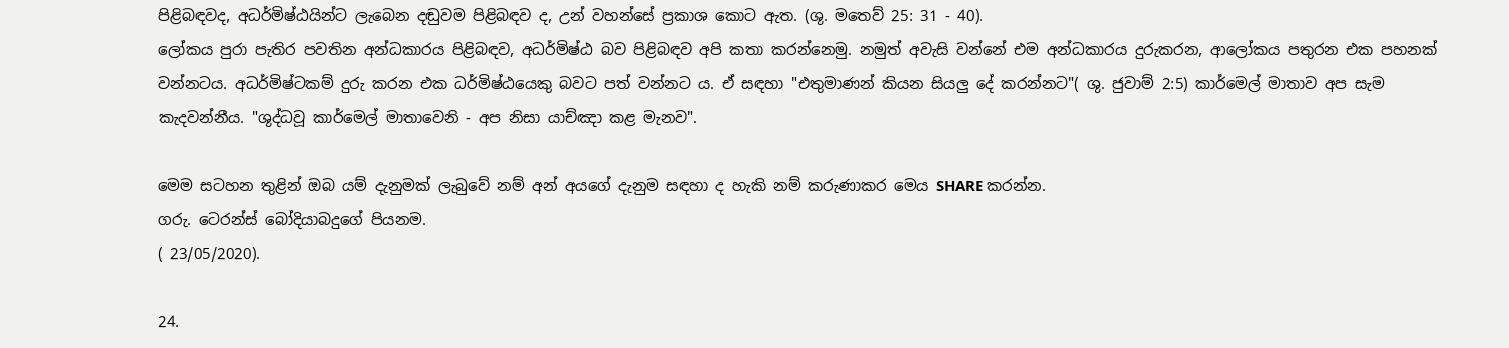පිළිබඳවද, අධර්මිෂ්ඨයින්ට ලැබෙන දඬුවම පිළිබඳව ද, උන් වහන්සේ ප්‍රකාශ කොට ඇත. (ශු. මතෙව් 25: 31 - 40).
ලෝකය පුරා පැතිර පවතින අන්ධකාරය පිළිබඳව, අධර්මිෂ්ඨ බව පිළිබඳව අපි කතා කරන්නෙමු. නමුත් අවැසි වන්නේ එම අන්ධකාරය දුරුකරන, ආලෝකය පතුරන එක පහනක් වන්නටය. අධර්මිෂ්ටකම් දුරු කරන එක ධර්මිෂ්ඨයෙකු බවට පත් වන්නට ය. ඒ සඳහා "එතුමාණන් කියන සියලු දේ කරන්නට"( ශු. ජුවාම් 2:5) කාර්මෙල් මාතාව අප සැම කැදවන්නීය. "ශුද්ධවූ කාර්මෙල් මාතාවෙනි - අප නිසා යාච්ඤා කළ මැනව".

මෙම සටහන තුළින් ඔබ යම් දැනුමක් ලැබුවේ නම් අන් අයගේ දැනුම සඳහා ද හැකි නම් කරුණාකර මෙය SHARE කරන්න.
ගරු. ටෙරන්ස් බෝදියාබදුගේ පියනම.
( 23/05/2020).

24.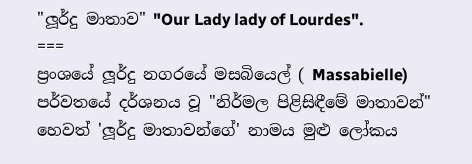"ලූර්දු මාතාව" "Our Lady lady of Lourdes".
===
ප්‍රංශයේ ලූර්දු නගරයේ මසබියෙල් ( Massabielle) පර්වතයේ දර්ශනය වූ "නිර්මල පිළිසිඳීමේ මාතාවන්" හෙවත් 'ලූර්දු මාතාවන්ගේ' නාමය මුළු ලෝකය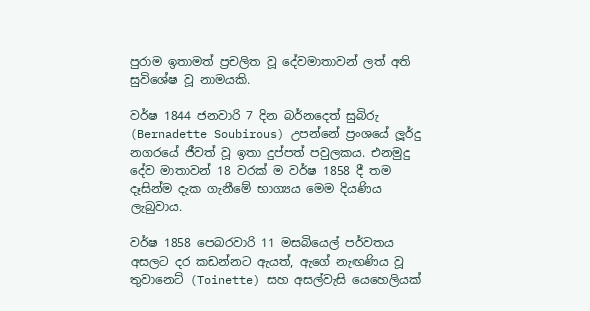පුරාම ඉතාමත් ප්‍රචලිත වූ දේවමාතාවන් ලත් අති සුවිශේෂ වූ නාමයකි.

වර්ෂ 1844 ජනවාරි 7 දින බර්නදෙත් සුබිරු (Bernadette Soubirous) උපන්නේ ප්‍රංශයේ ලූර්දු නගරයේ ජීවත් වූ ඉතා දුප්පත් පවුලකය. එනමුදු දේව මාතාවන් 18 වරක් ම වර්ෂ 1858 දී තම දෑසින්ම දැක ගැනීමේ භාග්‍යය මෙම දියණිය ලැබුවාය.

වර්ෂ 1858 පෙබරවාරි 11 මසබියෙල් පර්වතය අසලට දර කඩන්නට ඇයත්, ඇගේ නැඟණිය වූ තුවානෙට් (Toinette) සහ අසල්වැසි යෙහෙලියක්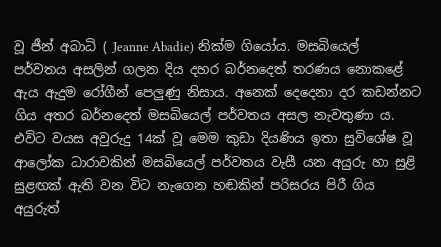වූ ජීන් අබාධි ( Jeanne Abadie) නික්ම ගියෝය. මසබියෙල් පර්වතය අසලින් ගලන දිය දහර බර්නදෙත් තරණය නොකළේ ඇය ඇදුම රෝගීන් පෙලුණු නිසාය. අනෙක් දෙදෙනා දර කඩන්නට ගිය අතර බර්නදෙත් මසබියෙල් පර්වතය අසල නැවතුණා ය. එවිට වයස අවුරුදු 14ක් වූ මෙම කුඩා දියණිය ඉතා සුවිශේෂ වූ ආලෝක ධාරාවකින් මසබියෙල් පර්වතය වැසී යන අයුරු හා සුළි සුළඟක් ඇති වන විට නැගෙන හඬකින් පරිසරය පිරී ගිය අයුරුත්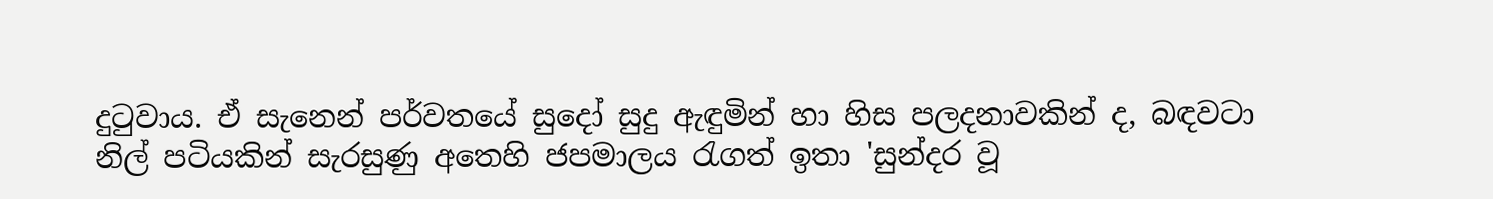දුටුවාය. ඒ සැනෙන් පර්වතයේ සුදෝ සුදු ඇඳුමින් හා හිස පලදනාවකින් ද, බඳවටා නිල් පටියකින් සැරසුණු අතෙහි ජපමාලය රැගත් ඉතා 'සුන්දර වූ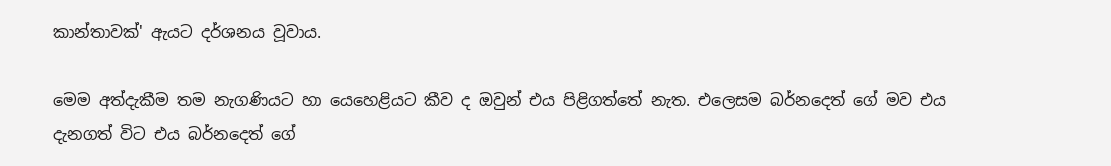කාන්තාවක්' ඇයට දර්ශනය වූවාය.

මෙම අත්දැකීම තම නැගණියට හා යෙහෙළියට කීව ද ඔවුන් එය පිළිගත්තේ නැත. එලෙසම බර්නදෙත් ගේ මව එය දැනගත් විට එය බර්නදෙත් ගේ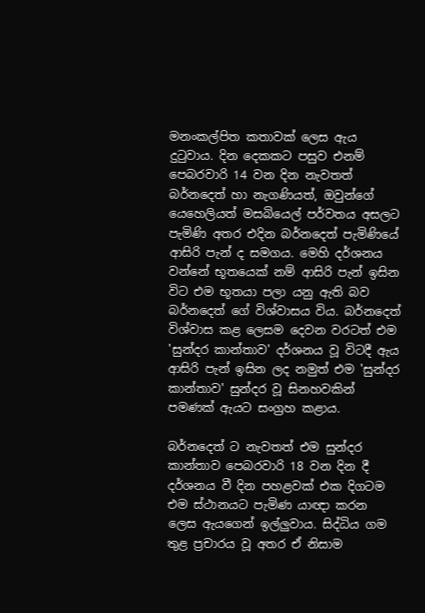මනංකල්පිත කතාවක් ලෙස ඇය දුටුවාය. දින දෙකකට පසුව එනම් පෙබරවාරි 14 වන දින නැවතත් බර්නදෙත් හා නැගණියත්, ඔවුන්ගේ යෙහෙලියත් මසබියෙල් පර්වතය අසලට පැමිණි අතර එදින බර්නදෙත් පැමිණියේ ආසිරි පැන් ද සමගය. මෙහි දර්ශනය වන්නේ භූතයෙක් නම් ආසිරි පැන් ඉසින විට එම භූතයා පලා යනු ඇති බව බර්නදෙත් ගේ විශ්වාසය විය. බර්නදෙත් විශ්වාස කළ ලෙසම දෙවන වරටත් එම 'සුන්දර කාන්තාව' දර්ශනය වූ විටදී ඇය ආසිරි පැන් ඉසින ලද නමුත් එම 'සුන්දර කාන්තාව' සුන්දර වූ සිනහවකින් පමණක් ඇයට සංග්‍රහ කළාය.

බර්නදෙත් ට නැවතත් එම සුන්දර කාන්තාව පෙබරවාරි 18 වන දින දී දර්ශනය වී දින පහළවක් එක දිගටම එම ස්ථානයට පැමිණ යාඥා කරන ලෙස ඇයගෙන් ඉල්ලුවාය. සිද්ධිය ගම තුළ ප්‍රචාරය වූ අතර ඒ නිසාම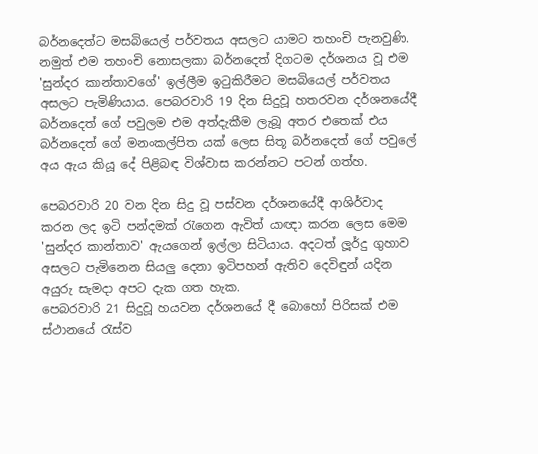බර්නදෙත්ට මසබියෙල් පර්වතය අසලට යාමට තහංචි පැනවුණි. නමුත් එම තහංචි නොසලකා බර්නදෙත් දිගටම දර්ශනය වූ එම 'සුන්දර කාන්තාවගේ' ඉල්ලීම ඉටුකිරීමට මසබියෙල් පර්වතය අසලට පැමිණියාය. පෙබරවාරි 19 දින සිදුවූ හතරවන දර්ශනයේදී බර්නදෙත් ගේ පවුලම එම අත්දැකීම ලැබූ අතර එතෙක් එය බර්නදෙත් ගේ මනංකල්පිත යක් ලෙස සිතූ බර්නදෙත් ගේ පවුලේ අය ඇය කියූ දේ පිළිබඳ විශ්වාස කරන්නට පටන් ගත්හ.

පෙබරවාරි 20 වන දින සිදු වූ පස්වන දර්ශනයේදී ආශිර්වාද කරන ලද ඉටි පන්දමක් රැගෙන ඇවිත් යාඥා කරන ලෙස මෙම 'සුන්දර කාන්තාව' ඇයගෙන් ඉල්ලා සිටියාය. අදටත් ලූර්දු ගුහාව අසලට පැමිනෙන සියලු දෙනා ඉටිපහන් ඇතිව දෙවිඳුන් යදින අයුරු සැමදා අපට දැක ගත හැක.
පෙබරවාරි 21 සිදුවූ හයවන දර්ශනයේ දී බොහෝ පිරිසක් එම ස්ථානයේ රැස්ව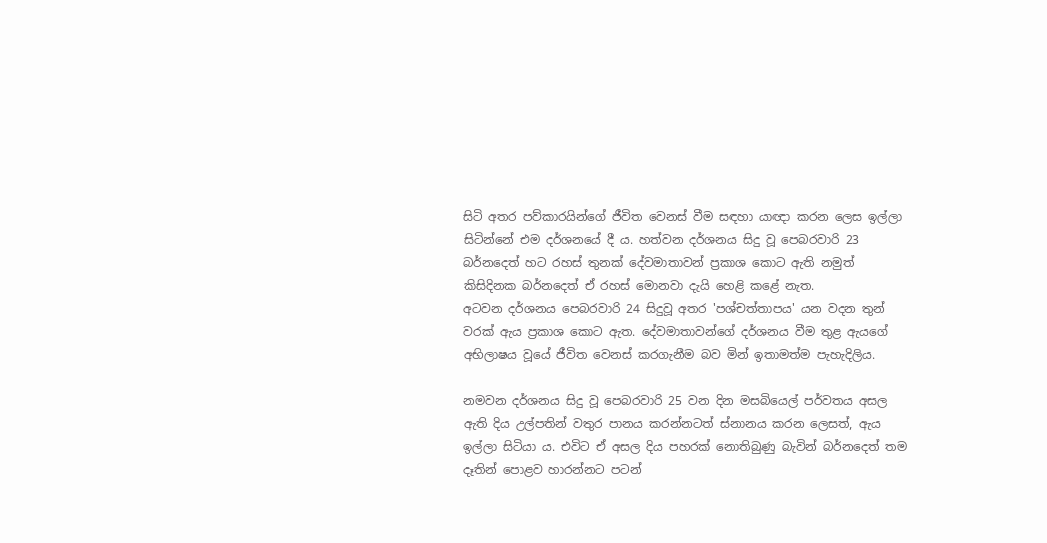සිටි අතර පව්කාරයින්ගේ ජීවිත වෙනස් වීම සඳහා යාඥා කරන ලෙස ඉල්ලා සිටින්නේ එම දර්ශනයේ දී ය. හත්වන දර්ශනය සිදු වූ පෙබරවාරි 23 බර්නදෙත් හට රහස් තුනක් දේවමාතාවන් ප්‍රකාශ කොට ඇති නමුත් කිසිදිනක බර්නදෙත් ඒ රහස් මොනවා දැයි හෙළි කළේ නැත.
අටවන දර්ශනය පෙබරවාරි 24 සිදුවූ අතර 'පශ්චත්තාපය' යන වදන තුන් වරක් ඇය ප්‍රකාශ කොට ඇත. දේවමාතාවන්ගේ දර්ශනය වීම තුළ ඇයගේ අභිලාෂය වූයේ ජීවිත වෙනස් කරගැනීම බව මින් ඉතාමත්ම පැහැදිලිය.

නමවන දර්ශනය සිදු වූ පෙබරවාරි 25 වන දින මසබියෙල් පර්වතය අසල ඇති දිය උල්පතින් වතුර පානය කරන්නටත් ස්නානය කරන ලෙසත්, ඇය ඉල්ලා සිටියා ය. එවිට ඒ අසල දිය පහරක් නොතිබුණු බැවින් බර්නදෙත් තම දෑතින් පොළව හාරන්නට පටන්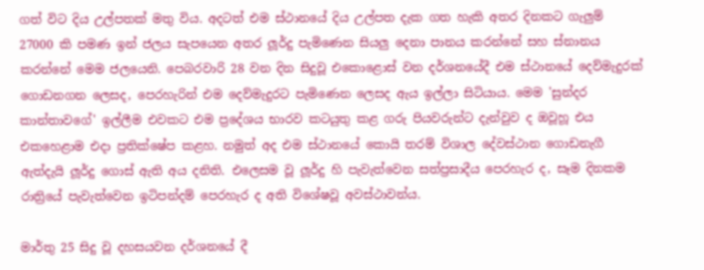ගත් විට දිය උල්පතක් මතු විය. අදටත් එම ස්ථානයේ දිය උල්පත දැක ගත හැකි අතර දිනකට ගැලුම් 27000 කි පමණ ඉන් ජලය සැපයෙන අතර ලූර්දු පැමිණෙන සියලු දෙනා පානය කරන්නේ සහ ස්නානය කරන්නේ මෙම ජලයෙනි. පෙබරවාරි 28 වන දින සිදුවූ එකොළොස් වන දර්ශනයේදී එම ස්ථානයේ දෙව්මැදුරක් ගොඩනගන ලෙසද, පෙරහැරින් එම දෙව්මැදුරට පැමිණෙන ලෙසද ඇය ඉල්ලා සිටියාය. මෙම 'සුන්දර කාන්තාවගේ' ඉල්ලීම එවකට එම ප්‍රදේශය භාරව කටයුතු කළ ගරු පියවරුන්ට දැන්වුව ද ඔවූහූ එය එකහෙළාම එදා ප්‍රතික්ෂේප කළහ. නමුත් අද එම ස්ථානයේ කොයි තරම් විශාල දේවස්ථාන ගොඩනැගී ඇත්දැයි ලූර්දු ගොස් ඇති අය දනිති. එලෙසම වූ ලූර්දු හි පැවැත්වෙන සත්ප්‍රසාදීය පෙරහැර ද, සෑම දිනකම රාත්‍රියේ පැවැත්වෙන ඉටිපන්දම් පෙරහැර ද අති විශේෂවූ අවස්ථාවන්ය.

මාර්තු 25 සිදු වූ දහසයවන දර්ශනයේ දී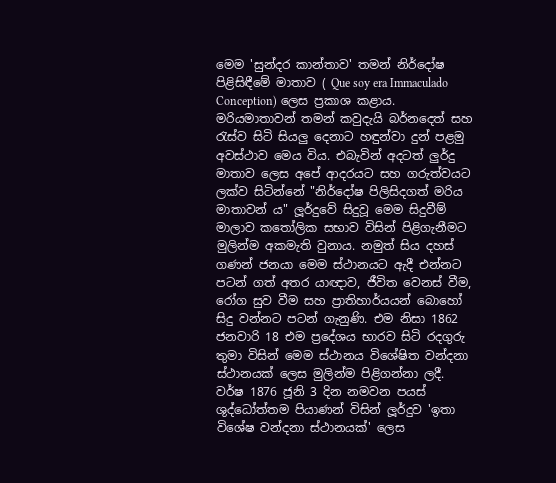මෙම 'සුන්දර කාන්තාව' තමන් නිර්දෝෂ පිළිසිඳීමේ මාතාව ( Que soy era Immaculado Conception) ලෙස ප්‍රකාශ කළාය. මරියමාතාවන් තමන් කවුදැයි බර්නදෙත් සහ රැස්ව සිටි සියලු දෙනාට හඳුන්වා දුන් පළමු අවස්ථාව මෙය විය. එබැවින් අදටත් ලුර්දු මාතාව ලෙස අපේ ආදරයට සහ ගරුත්වයට ලක්ව සිටින්නේ "නිර්දෝෂ පිලිසිදගත් මරිය මාතාවන් ය" ලූර්දුවේ සිදුවූ මෙම සිදුවීම් මාලාව කතෝලික සභාව විසින් පිළිගැනීමට මුලින්ම අකමැති වුනාය. නමුත් සිය දහස් ගණන් ජනයා මෙම ස්ථානයට ඇදී එන්නට පටන් ගත් අතර යාඥාව, ජීවිත වෙනස් වීම, රෝග සුව වීම සහ ප්‍රාතිහාර්යයන් බොහෝ සිදු වන්නට පටන් ගැනුණි. එම නිසා 1862 ජනවාරි 18 එම ප්‍රදේශය භාරව සිටි රදගුරු තුමා විසින් මෙම ස්ථානය විශේෂිත වන්දනා ස්ථානයක් ලෙස මුලින්ම පිළිගන්නා ලදී. වර්ෂ 1876 ජූනි 3 දින නමවන පයස් ශුද්ධෝත්තම පියාණන් විසින් ලූර්දුව 'ඉතා විශේෂ වන්දනා ස්ථානයක්' ලෙස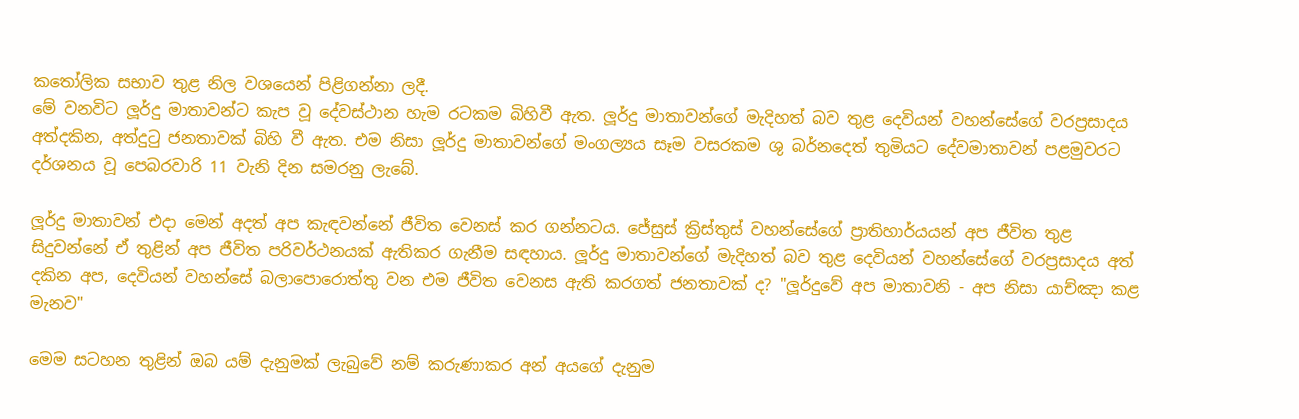කතෝලික සභාව තුළ නිල වශයෙන් පිළිගන්නා ලදී.
මේ වනවිට ලූර්දු මාතාවන්ට කැප වූ දේවස්ථාන හැම රටකම බිහිවී ඇත. ලූර්දු මාතාවන්ගේ මැදිහත් බව තුළ දෙවියන් වහන්සේගේ වරප්‍රසාදය අත්දකින, අත්දුටු ජනතාවක් බිහි වී ඇත. එම නිසා ලූර්දු මාතාවන්ගේ මංගල්‍යය සෑම වසරකම ශු බර්නදෙත් තුමියට දේවමාතාවන් පළමුවරට දර්ශනය වූ පෙබරවාරි 11 වැනි දින සමරනු ලැබේ.

ලූර්දු මාතාවන් එදා මෙන් අදත් අප කැඳවන්නේ ජීවිත වෙනස් කර ගන්නටය. ජේසුස් ක්‍රිස්තුස් වහන්සේගේ ප්‍රාතිහාර්යයන් අප ජීවිත තුළ සිදුවන්නේ ඒ තුළින් අප ජීවිත පරිවර්ථනයක් ඇතිකර ගැනීම සඳහාය. ලූර්දු මාතාවන්ගේ මැදිහත් බව තුළ දෙවියන් වහන්සේගේ වරප්‍රසාදය අත් දකින අප, දෙවියන් වහන්සේ බලාපොරොත්තු වන එම ජීවිත වෙනස ඇති කරගත් ජනතාවක් ද? "ලූර්දුවේ අප මාතාවනි - අප නිසා යාච්ඤා කළ මැනව"

මෙම සටහන තුළින් ඔබ යම් දැනුමක් ලැබුවේ නම් කරුණාකර අන් අයගේ දැනුම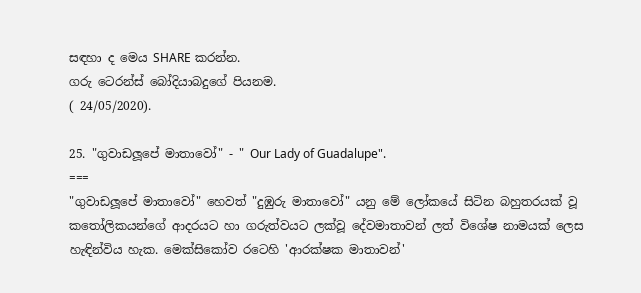සඳහා ද මෙය SHARE කරන්න.
ගරු ටෙරන්ස් බෝදියාබදුගේ පියනම.
( 24/05/2020).

25. "ගුවාඩලූපේ මාතාවෝ" - " Our Lady of Guadalupe".
===
"ගුවාඩලූපේ මාතාවෝ" හෙවත් "දුඹුරු මාතාවෝ" යනු මේ ලෝකයේ සිටින බහුතරයක් වූ කතෝලිකයන්ගේ ආදරයට හා ගරුත්වයට ලක්වූ දේවමාතාවන් ලත් විශේෂ නාමයක් ලෙස හැඳින්විය හැක. මෙක්සිකෝව රටෙහි 'ආරක්ෂක මාතාවන්'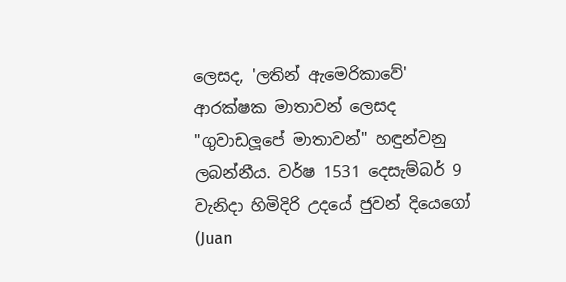ලෙසද, 'ලතින් ඇමෙරිකාවේ' ආරක්ෂක මාතාවන් ලෙසද "ගුවාඩලූපේ මාතාවන්" හඳුන්වනු ලබන්නීය. වර්ෂ 1531 දෙසැම්බර් 9 වැනිදා හිමිදිරි උදයේ ජුවන් දියෙගෝ (Juan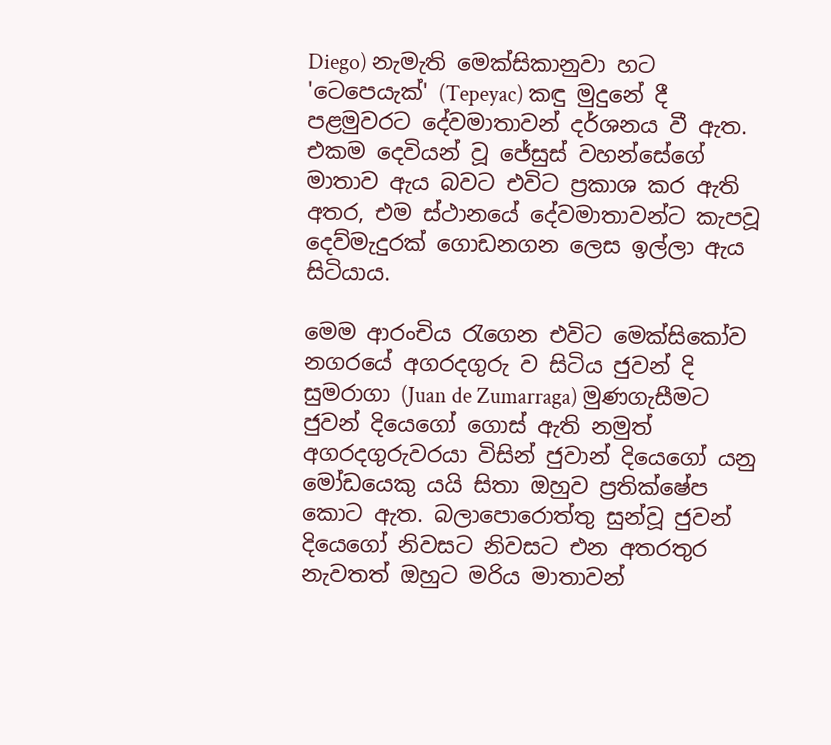Diego) නැමැති මෙක්සිකානුවා හට 'ටෙපෙයැක්' (Tepeyac) කඳු මුදුනේ දී පළමුවරට දේවමාතාවන් දර්ශනය වී ඇත. එකම දෙවියන් වූ ජේසුස් වහන්සේගේ මාතාව ඇය බවට එවිට ප්‍රකාශ කර ඇති අතර, එම ස්ථානයේ දේවමාතාවන්ට කැපවූ දෙව්මැදුරක් ගොඩනගන ලෙස ඉල්ලා ඇය සිටියාය.

මෙම ආරංචිය රැගෙන එවිට මෙක්සිකෝව නගරයේ අගරදගුරු ව සිටිය ජුවන් දි සුමරාගා (Juan de Zumarraga) මුණගැසීමට ජුවන් දියෙගෝ ගොස් ඇති නමුත් අගරදගුරුවරයා විසින් ජුවාන් දියෙගෝ යනු මෝඩයෙකු යයි සිතා ඔහුව ප්‍රතික්ෂේප කොට ඇත. බලාපොරොත්තු සුන්වූ ජුවන් දියෙගෝ නිවසට නිවසට එන අතරතුර නැවතත් ඔහුට මරිය මාතාවන්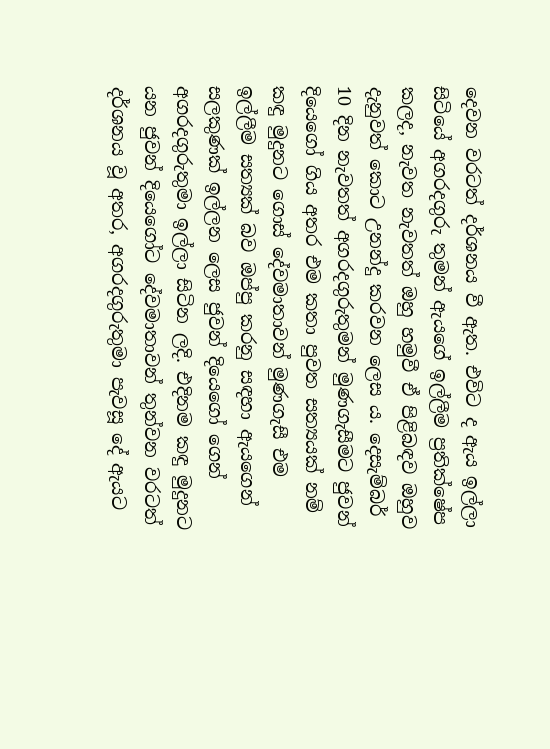දෙවන වරටත් දර්ශනය වී ඇත. එවිට ද ඇය ඉල්ලා සිටියේ අගරදගුරු තුමන් ඇයගේ ඉල්ලීම ප්‍රතික්ෂේප කලද, නැවත නැවතත් ඔහු හමුවී ඒ පිළිබඳව ඔහුව දැනුවත් කොට උනන්දු කරවන ලෙස ය. දෙසැම්බර් 10 දින නැවතත් අගරදගුරුතුමන් මුණගැසීමට ජුවන් දියෙගෝ ගිය අතර එම කතා පුවත සත්‍යයක් නම් කඳු මුදුනට ගොස් දේවමාතාවන් මුණගැසී එම ඉල්ලීම සත්‍යක් බව ඔප්පු කරනු සඳහා ඇයගෙන් සලකුණක් ඉල්ලන ලෙස ජුවන් දියෙගෝ ගෙන් අගරදගුරුතුමා ඉල්ලා සිටින ලදි. එදිනම කඳු මුදුනට යන ජුවන් දියෙගෝට දේවමාතාවන් තුන්වන වරටත් දර්ශනය වූ අතර, අගරදගුරුතුමා පැවසූ දේ ඇයට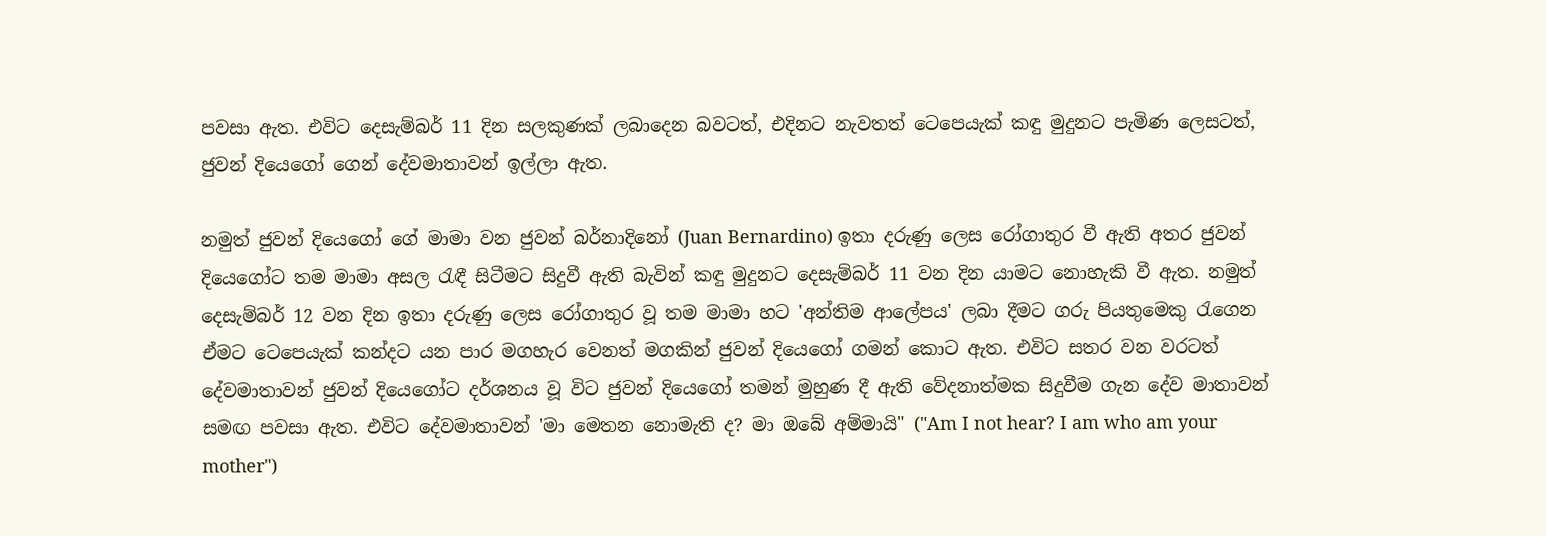පවසා ඇත. එවිට දෙසැම්බර් 11 දින සලකුණක් ලබාදෙන බවටත්, එදිනට නැවතත් ටෙපෙයැක් කඳු මුදුනට පැමිණ ලෙසටත්, ජුවන් දියෙගෝ ගෙන් දේවමාතාවන් ඉල්ලා ඇත.

නමුත් ජුවන් දියෙගෝ ගේ මාමා වන ජුවන් බර්නාදිනෝ (Juan Bernardino) ඉතා දරුණු ලෙස රෝගාතුර වී ඇති අතර ජුවන් දියෙගෝට තම මාමා අසල රැඳී සිටීමට සිදුවී ඇති බැවින් කඳු මුදුනට දෙසැම්බර් 11 වන දින යාමට නොහැකි වී ඇත. නමුත් දෙසැම්බර් 12 වන දින ඉතා දරුණු ලෙස රෝගාතුර වූ තම මාමා හට 'අන්තිම ආලේපය' ලබා දීමට ගරු පියතුමෙකු රැගෙන ඒමට ටෙපෙයැක් කන්දට යන පාර මගහැර වෙනත් මගකින් ජුවන් දියෙගෝ ගමන් කොට ඇත. එවිට සතර වන වරටත් දේවමාතාවන් ජුවන් දියෙගෝට දර්ශනය වූ විට ජුවන් දියෙගෝ තමන් මුහුණ දී ඇති වේදනාත්මක සිදුවීම ගැන දේව මාතාවන් සමඟ පවසා ඇත. එවිට දේවමාතාවන් 'මා මෙතන නොමැති ද? මා ඔබේ අම්මායි" ("Am I not hear? I am who am your mother")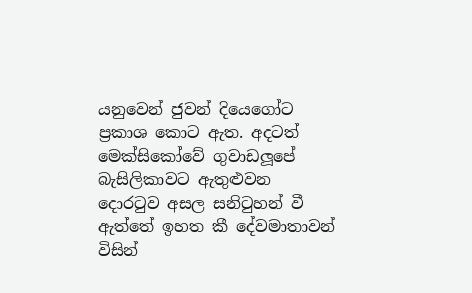යනුවෙන් ජුවන් දියෙගෝට ප්‍රකාශ කොට ඇත. අදටත් මෙක්සිකෝවේ ගුවාඩලූපේ බැසිලිකාවට ඇතුළුවන දොරටුව අසල සනිටුහන් වී ඇත්තේ ඉහත කී දේවමාතාවන් විසින්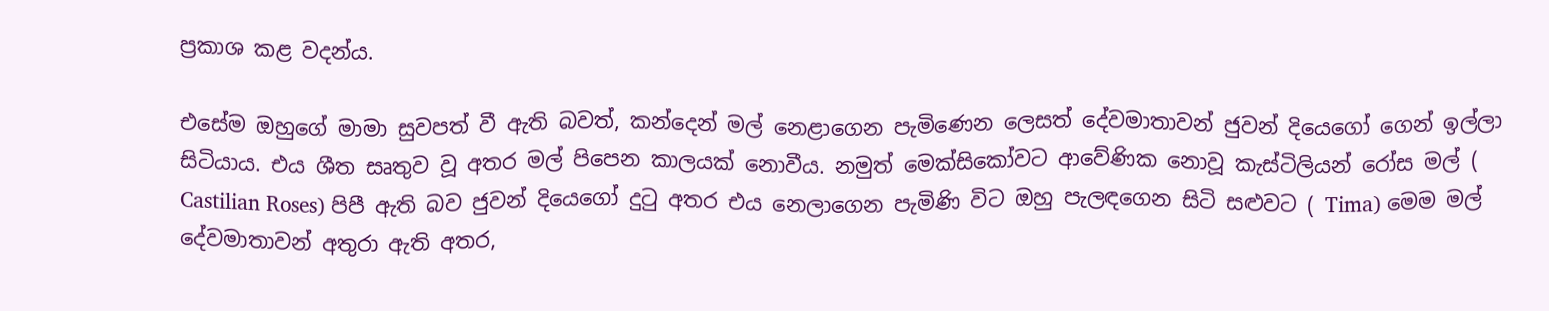ප්‍රකාශ කළ වදන්ය.

එසේම ඔහුගේ මාමා සුවපත් වී ඇති බවත්, කන්දෙන් මල් නෙළාගෙන පැමිණෙන ලෙසත් දේවමාතාවන් ජුවන් දියෙගෝ ගෙන් ඉල්ලා සිටියාය. එය ශීත සෘතුව වූ අතර මල් පිපෙන කාලයක් නොවීය. නමුත් මෙක්සිකෝවට ආවේණික නොවූ කැස්ටිලියන් රෝස මල් ( Castilian Roses) පිපී ඇති බව ජුවන් දියෙගෝ දුටු අතර එය නෙලාගෙන පැමිණි විට ඔහු පැලඳගෙන සිටි සළුවට ( Tima) මෙම මල් දේවමාතාවන් අතුරා ඇති අතර,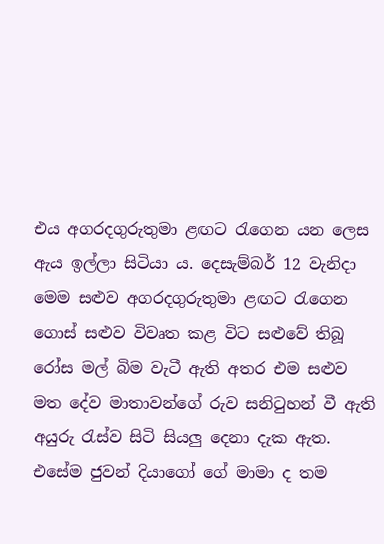එය අගරදගුරුතුමා ළඟට රැගෙන යන ලෙස ඇය ඉල්ලා සිටියා ය. දෙසැම්බර් 12 වැනිදා මෙම සළුව අගරදගුරුතුමා ළඟට රැගෙන ගොස් සළුව විවෘත කළ විට සළුවේ තිබූ රෝස මල් බිම වැටී ඇති අතර එම සළුව මත දේව මාතාවන්ගේ රුව සනිටුහන් වී ඇති අයුරු රැස්ව සිටි සියලු දෙනා දැක ඇත. එසේම ජුවන් දියාගෝ ගේ මාමා ද තම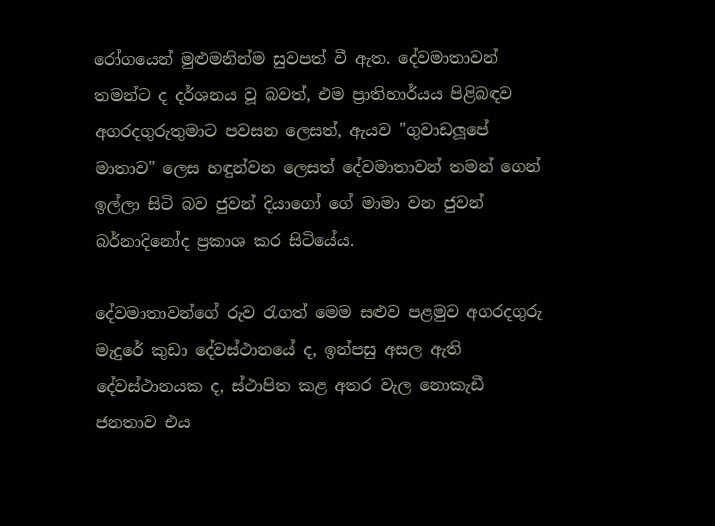රෝගයෙන් මුළුමනින්ම සුවපත් වී ඇත. දේවමාතාවන් තමන්ට ද දර්ශනය වූ බවත්, එම ප්‍රාතිහාර්යය පිළිබඳව අගරදගුරුතුමාට පවසන ලෙසත්, ඇයව "ගුවාඩලූපේ මාතාව" ලෙස හඳුන්වන ලෙසත් දේවමාතාවන් තමන් ගෙන් ඉල්ලා සිටි බව ජුවන් දියාගෝ ගේ මාමා වන ජුවන් බර්නාදිනෝද ප්‍රකාශ කර සිටියේය.

දේවමාතාවන්ගේ රුව රැගත් මෙම සළුව පළමුව අගරදගුරු මැදුරේ කුඩා දේවස්ථානයේ ද, ඉන්පසු අසල ඇති දේවස්ථානයක ද, ස්ථාපිත කළ අතර වැල නොකැඩී ජනතාව එය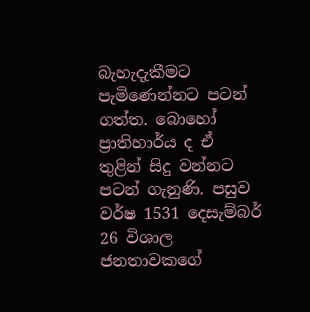බැහැදැකීමට පැමිණෙන්නට පටන් ගත්ත. බොහෝ ප්‍රාතිහාර්ය ද ඒ තුළින් සිදු වන්නට පටන් ගැනුණි. පසුව වර්ෂ 1531 දෙසැම්බර් 26 විශාල ජනතාවකගේ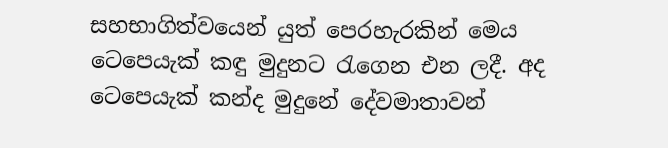සහභාගිත්වයෙන් යුත් පෙරහැරකින් මෙය ටෙපෙයැක් කඳු මුදුනට රැගෙන එන ලදී. අද ටෙපෙයැක් කන්ද මුදුනේ දේවමාතාවන්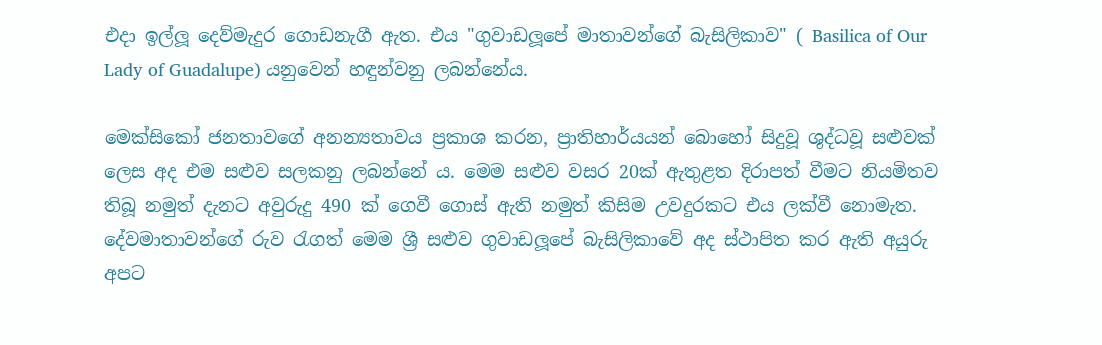එදා ඉල්ලූ දෙව්මැදුර ගොඩනැගී ඇත. එය "ගුවාඩලූපේ මාතාවන්ගේ බැසිලිකාව" ( Basilica of Our Lady of Guadalupe) යනුවෙන් හඳුන්වනු ලබන්නේය.

මෙක්සිකෝ ජනතාවගේ අනන්‍යතාවය ප්‍රකාශ කරන, ප්‍රාතිහාර්යයන් බොහෝ සිදුවූ ශුද්ධවූ සළුවක් ලෙස අද එම සළුව සලකනු ලබන්නේ ය. මෙම සළුව වසර 20ක් ඇතුළත දිරාපත් වීමට නියමිතව තිබූ නමුත් දැනට අවුරුදු 490 ක් ගෙවී ගොස් ඇති නමුත් කිසිම උවදුරකට එය ලක්වී නොමැත. දේවමාතාවන්ගේ රුව රැගත් මෙම ශ්‍රී සළුව ගුවාඩලූපේ බැසිලිකාවේ අද ස්ථාපිත කර ඇති අයුරු අපට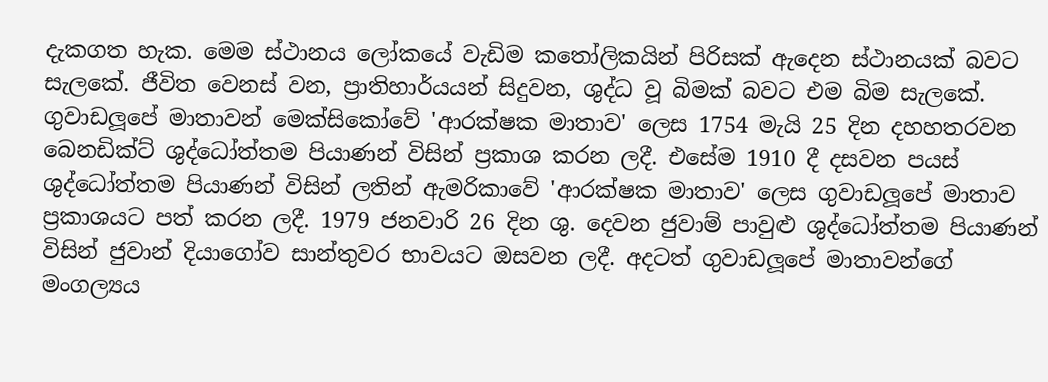දැකගත හැක. මෙම ස්ථානය ලෝකයේ වැඩිම කතෝලිකයින් පිරිසක් ඇදෙන ස්ථානයක් බවට සැලකේ. ජීවිත වෙනස් වන, ප්‍රාතිහාර්යයන් සිදුවන, ශුද්ධ වූ බිමක් බවට එම බිම සැලකේ. ගුවාඩලූපේ මාතාවන් මෙක්සිකෝවේ 'ආරක්ෂක මාතාව' ලෙස 1754 මැයි 25 දින දහහතරවන බෙනඩික්ට් ශුද්ධෝත්තම පියාණන් විසින් ප්‍රකාශ කරන ලදී. එසේම 1910 දී දසවන පයස් ශුද්ධෝත්තම පියාණන් විසින් ලතින් ඇමරිකාවේ 'ආරක්ෂක මාතාව' ලෙස ගුවාඩලූපේ මාතාව ප්‍රකාශයට පත් කරන ලදී. 1979 ජනවාරි 26 දින ශු. දෙවන ජුවාම් පාවුළු ශුද්ධෝත්තම පියාණන් විසින් ජුවාන් දියාගෝව සාන්තුවර භාවයට ඔසවන ලදී. අදටත් ගුවාඩලූපේ මාතාවන්ගේ මංගල්‍යය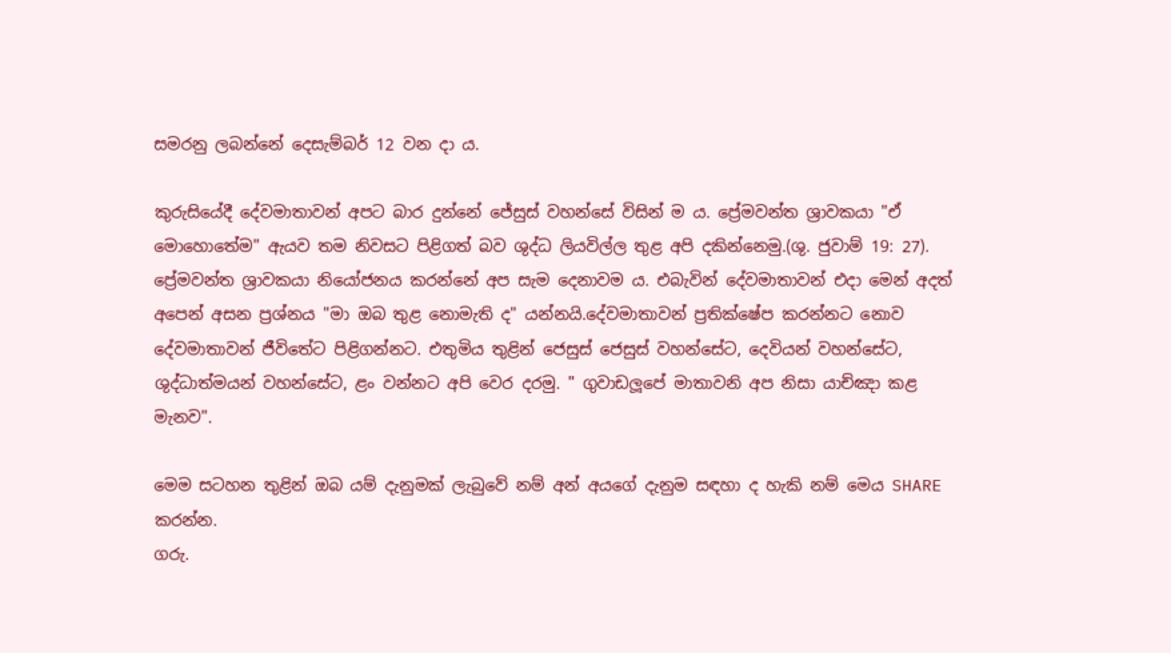සමරනු ලබන්නේ දෙසැම්බර් 12 වන දා ය.

කුරුසියේදී දේවමාතාවන් අපට බාර දුන්නේ ජේසුස් වහන්සේ විසින් ම ය. ප්‍රේමවන්ත ශ්‍රාවකයා "ඒ මොහොතේම" ඇයව තම නිවසට පිළිගත් බව ශුද්ධ ලියවිල්ල තුළ අපි දකින්නෙමු.(ශු. ජුවාම් 19: 27). ප්‍රේමවන්ත ශ්‍රාවකයා නියෝජනය කරන්නේ අප සැම දෙනාවම ය. එබැවින් දේවමාතාවන් එදා මෙන් අදත් අපෙන් අසන ප්‍රශ්නය "මා ඔබ තුළ නොමැති ද" යන්නයි.දේවමාතාවන් ප්‍රතික්ෂේප කරන්නට නොව දේවමාතාවන් ජීවිතේට පිළිගන්නට. එතුමිය තුළින් ජෙසුස් ජෙසුස් වහන්සේට, දෙවියන් වහන්සේට, ශුද්ධාත්මයන් වහන්සේට, ළං වන්නට අපි වෙර දරමු. " ගුවාඩලූපේ මාතාවනි අප නිසා යාච්ඤා කළ මැනව".

මෙම සටහන තුළින් ඔබ යම් දැනුමක් ලැබුවේ නම් අන් අයගේ දැනුම සඳහා ද හැකි නම් මෙය SHARE කරන්න.
ගරු.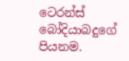ටෙරන්ස් බෝදියාබදුගේ පියනම.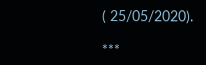( 25/05/2020).

***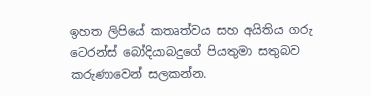ඉහත ලිපියේ කතෘත්වය සහ අයිතිය ගරු ටෙරන්ස් බෝදියාබදුගේ පියතුමා සතුබව කරුණාවෙන් සලකන්න.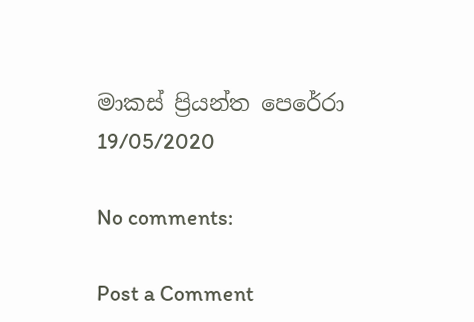මාකස් ප්‍රියන්ත පෙරේරා
19/05/2020

No comments:

Post a Comment